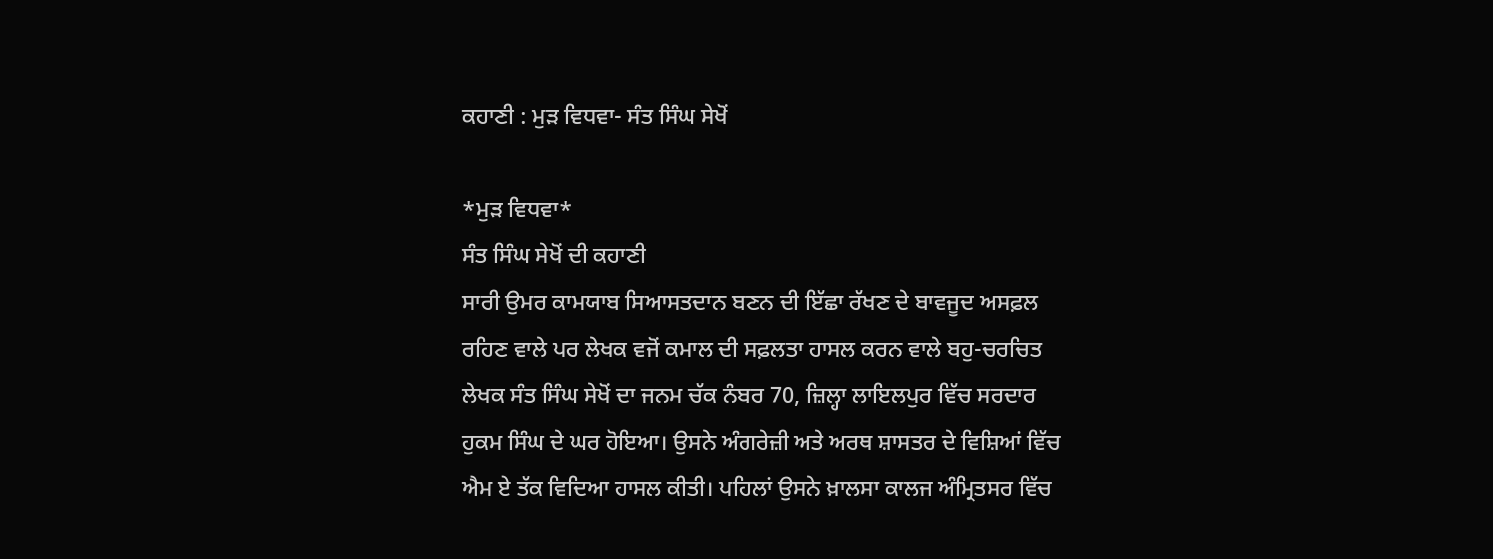ਕਹਾਣੀ : ਮੁੜ ਵਿਧਵਾ- ਸੰਤ ਸਿੰਘ ਸੇਖੋਂ

*ਮੁੜ ਵਿਧਵਾ*
ਸੰਤ ਸਿੰਘ ਸੇਖੋਂ ਦੀ ਕਹਾਣੀ
ਸਾਰੀ ਉਮਰ ਕਾਮਯਾਬ ਸਿਆਸਤਦਾਨ ਬਣਨ ਦੀ ਇੱਛਾ ਰੱਖਣ ਦੇ ਬਾਵਜੂਦ ਅਸਫ਼ਲ ਰਹਿਣ ਵਾਲੇ ਪਰ ਲੇਖਕ ਵਜੋਂ ਕਮਾਲ ਦੀ ਸਫ਼ਲਤਾ ਹਾਸਲ ਕਰਨ ਵਾਲੇ ਬਹੁ-ਚਰਚਿਤ ਲੇਖਕ ਸੰਤ ਸਿੰਘ ਸੇਖੋਂ ਦਾ ਜਨਮ ਚੱਕ ਨੰਬਰ 70, ਜ਼ਿਲ੍ਹਾ ਲਾਇਲਪੁਰ ਵਿੱਚ ਸਰਦਾਰ ਹੁਕਮ ਸਿੰਘ ਦੇ ਘਰ ਹੋਇਆ। ਉਸਨੇ ਅੰਗਰੇਜ਼ੀ ਅਤੇ ਅਰਥ ਸ਼ਾਸਤਰ ਦੇ ਵਿਸ਼ਿਆਂ ਵਿੱਚ ਐਮ ਏ ਤੱਕ ਵਿਦਿਆ ਹਾਸਲ ਕੀਤੀ। ਪਹਿਲਾਂ ਉਸਨੇ ਖ਼ਾਲਸਾ ਕਾਲਜ ਅੰਮ੍ਰਿਤਸਰ ਵਿੱਚ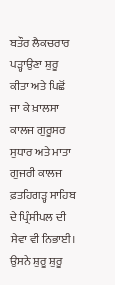ਬਤੌਰ ਲੈਕਚਰਾਰ ਪੜ੍ਹਾਉਣਾ ਸ਼ੁਰੂ ਕੀਤਾ ਅਤੇ ਪਿਛੋਂ ਜਾ ਕੇ ਖ਼ਾਲਸਾ ਕਾਲਜ ਗੁਰੂਸਰ ਸੁਧਾਰ ਅਤੇ ਮਾਤਾ ਗੁਜਰੀ ਕਾਲਜ ਫ਼ਤਹਿਗੜ੍ਹ ਸਾਹਿਬ ਦੇ ਪ੍ਰਿੰਸੀਪਲ ਦੀ ਸੇਵਾ ਵੀ ਨਿਭਾਈ। ਉਸਨੇ ਸ਼ੁਰੂ ਸ਼ੁਰੂ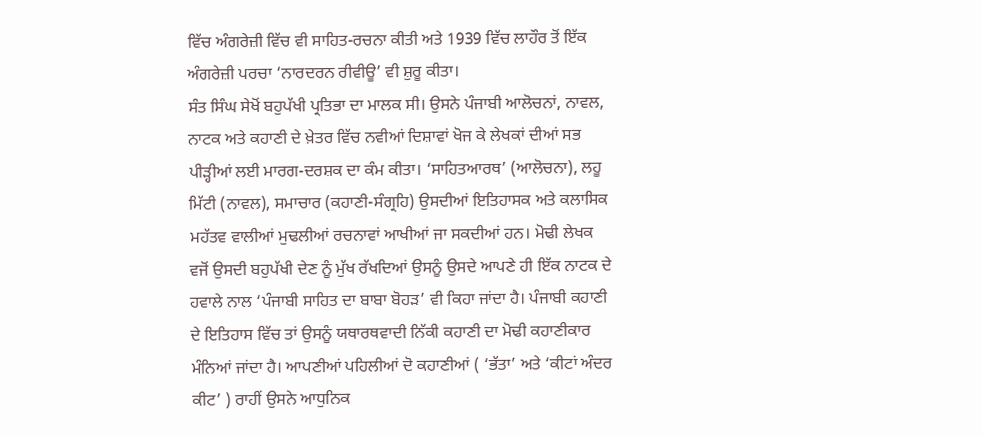ਵਿੱਚ ਅੰਗਰੇਜ਼ੀ ਵਿੱਚ ਵੀ ਸਾਹਿਤ-ਰਚਨਾ ਕੀਤੀ ਅਤੇ 1939 ਵਿੱਚ ਲਾਹੌਰ ਤੋਂ ਇੱਕ ਅੰਗਰੇਜ਼ੀ ਪਰਚਾ ‘ਨਾਰਦਰਨ ਰੀਵੀਊ’ ਵੀ ਸ਼ੁਰੂ ਕੀਤਾ।
ਸੰਤ ਸਿੰਘ ਸੇਖੋਂ ਬਹੁਪੱਖੀ ਪ੍ਰਤਿਭਾ ਦਾ ਮਾਲਕ ਸੀ। ਉਸਨੇ ਪੰਜਾਬੀ ਆਲੋਚਨਾਂ, ਨਾਵਲ, ਨਾਟਕ ਅਤੇ ਕਹਾਣੀ ਦੇ ਖ਼ੇਤਰ ਵਿੱਚ ਨਵੀਆਂ ਦਿਸ਼ਾਵਾਂ ਖੋਜ ਕੇ ਲੇਖਕਾਂ ਦੀਆਂ ਸਭ ਪੀੜ੍ਹੀਆਂ ਲਈ ਮਾਰਗ-ਦਰਸ਼ਕ ਦਾ ਕੰਮ ਕੀਤਾ। ‘ਸਾਹਿਤਆਰਥ’ (ਆਲੋਚਨਾ), ਲਹੂ ਮਿੱਟੀ (ਨਾਵਲ), ਸਮਾਚਾਰ (ਕਹਾਣੀ-ਸੰਗ੍ਰਹਿ) ਉਸਦੀਆਂ ਇਤਿਹਾਸਕ ਅਤੇ ਕਲਾਸਿਕ ਮਹੱਤਵ ਵਾਲੀਆਂ ਮੁਢਲੀਆਂ ਰਚਨਾਵਾਂ ਆਖੀਆਂ ਜਾ ਸਕਦੀਆਂ ਹਨ। ਮੋਢੀ ਲੇਖਕ ਵਜੋਂ ਉਸਦੀ ਬਹੁਪੱਖੀ ਦੇਣ ਨੂੰ ਮੁੱਖ ਰੱਖਦਿਆਂ ਉਸਨੂੰ ਉਸਦੇ ਆਪਣੇ ਹੀ ਇੱਕ ਨਾਟਕ ਦੇ ਹਵਾਲੇ ਨਾਲ ‘ਪੰਜਾਬੀ ਸਾਹਿਤ ਦਾ ਬਾਬਾ ਬੋਹੜ’ ਵੀ ਕਿਹਾ ਜਾਂਦਾ ਹੈ। ਪੰਜਾਬੀ ਕਹਾਣੀ ਦੇ ਇਤਿਹਾਸ ਵਿੱਚ ਤਾਂ ਉਸਨੂੰ ਯਥਾਰਥਵਾਦੀ ਨਿੱਕੀ ਕਹਾਣੀ ਦਾ ਮੋਢੀ ਕਹਾਣੀਕਾਰ ਮੰਨਿਆਂ ਜਾਂਦਾ ਹੈ। ਆਪਣੀਆਂ ਪਹਿਲੀਆਂ ਦੋ ਕਹਾਣੀਆਂ ( ‘ਭੱਤਾ’ ਅਤੇ ‘ਕੀਟਾਂ ਅੰਦਰ ਕੀਟ’ ) ਰਾਹੀਂ ਉਸਨੇ ਆਧੁਨਿਕ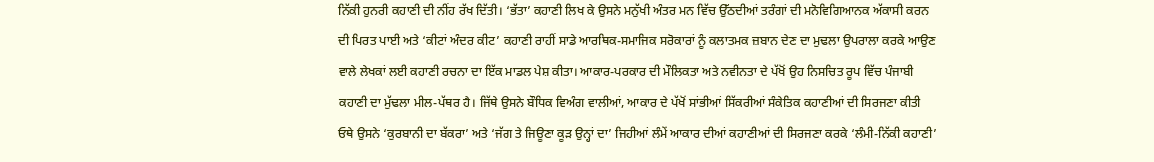ਨਿੱਕੀ ਹੁਨਰੀ ਕਹਾਣੀ ਦੀ ਨੀਂਹ ਰੱਖ ਦਿੱਤੀ। ‘ਭੱਤਾ’ ਕਹਾਣੀ ਲਿਖ ਕੇ ਉਸਨੇ ਮਨੁੱਖੀ ਅੰਤਰ ਮਨ ਵਿੱਚ ਉੱਠਦੀਆਂ ਤਰੰਗਾਂ ਦੀ ਮਨੋਵਿਗਿਆਨਕ ਅੱਕਾਸੀ ਕਰਨ ਦੀ ਪਿਰਤ ਪਾਈ ਅਤੇ ‘ਕੀਟਾਂ ਅੰਦਰ ਕੀਟ’ ਕਹਾਣੀ ਰਾਹੀਂ ਸਾਡੇ ਆਰਥਿਕ-ਸਮਾਜਿਕ ਸਰੋਕਾਰਾਂ ਨੂੰ ਕਲਾਤਮਕ ਜ਼ਬਾਨ ਦੇਣ ਦਾ ਮੁਢਲਾ ਉਪਰਾਲਾ ਕਰਕੇ ਆਉਣ ਵਾਲੇ ਲੇਖਕਾਂ ਲਈ ਕਹਾਣੀ ਰਚਨਾ ਦਾ ਇੱਕ ਮਾਡਲ ਪੇਸ਼ ਕੀਤਾ। ਆਕਾਰ-ਪਰਕਾਰ ਦੀ ਮੌਲਿਕਤਾ ਅਤੇ ਨਵੀਨਤਾ ਦੇ ਪੱਖੋਂ ਉਹ ਨਿਸਚਿਤ ਰੂਪ ਵਿੱਚ ਪੰਜਾਬੀ ਕਹਾਣੀ ਦਾ ਮੁੱਢਲਾ ਮੀਲ-ਪੱਥਰ ਹੈ। ਜਿੱਥੇ ਉਸਨੇ ਬੌਧਿਕ ਵਿਅੰਗ ਵਾਲੀਆਂ, ਆਕਾਰ ਦੇ ਪੱਖੋਂ ਸਾਂਭੀਆਂ ਸਿੱਕਰੀਆਂ ਸੰਕੇਤਿਕ ਕਹਾਣੀਆਂ ਦੀ ਸਿਰਜਣਾ ਕੀਤੀ ਓਥੇ ਉਸਨੇ ‘ਕੁਰਬਾਨੀ ਦਾ ਬੱਕਰਾ’ ਅਤੇ ‘ਜੱਗ ਤੇ ਜਿਊਣਾ ਕੂੜ ਉਨ੍ਹਾਂ ਦਾ’ ਜਿਹੀਆਂ ਲੰਮੇਂ ਆਕਾਰ ਦੀਆਂ ਕਹਾਣੀਆਂ ਦੀ ਸਿਰਜਣਾ ਕਰਕੇ ‘ਲੰਮੀ-ਨਿੱਕੀ ਕਹਾਣੀ’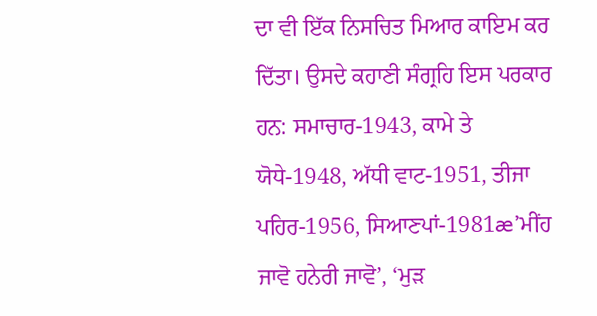ਦਾ ਵੀ ਇੱਕ ਨਿਸਚਿਤ ਮਿਆਰ ਕਾਇਮ ਕਰ ਦਿੱਤਾ। ਉਸਦੇ ਕਹਾਣੀ ਸੰਗ੍ਰਹਿ ਇਸ ਪਰਕਾਰ ਹਨ: ਸਮਾਚਾਰ-1943, ਕਾਮੇ ਤੇ ਯੋਧੇ-1948, ਅੱਧੀ ਵਾਟ-1951, ਤੀਜਾ ਪਹਿਰ-1956, ਸਿਆਣਪਾਂ-1981æ’ਮੀਂਹ ਜਾਵੋ ਹਨੇਰੀ ਜਾਵੋ’, ‘ਮੁੜ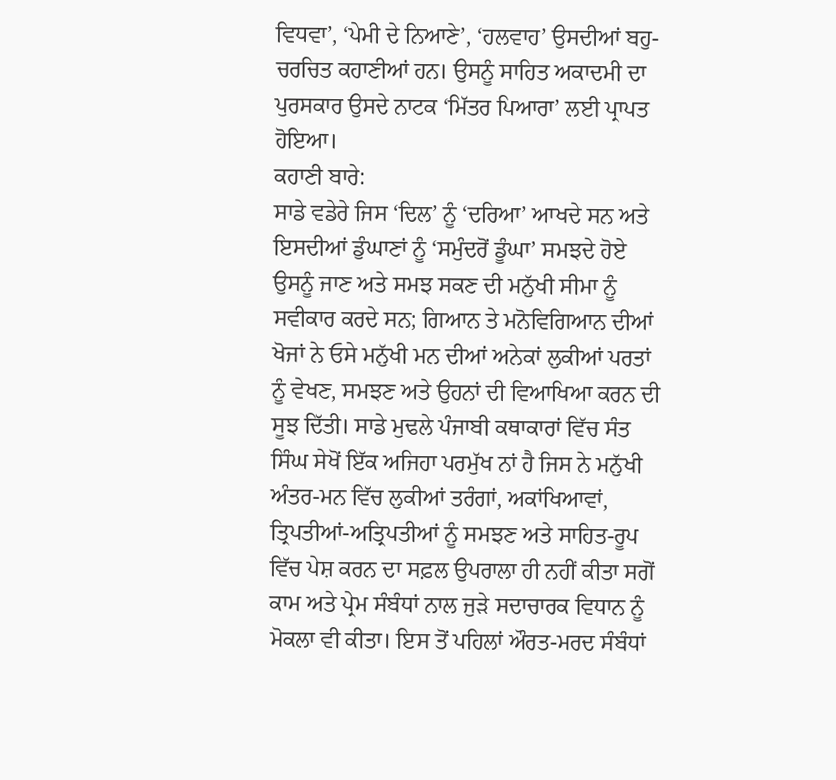ਵਿਧਵਾ’, ‘ਪੇਮੀ ਦੇ ਨਿਆਣੇ’, ‘ਹਲਵਾਹ’ ਉਸਦੀਆਂ ਬਹੁ-ਚਰਚਿਤ ਕਹਾਣੀਆਂ ਹਨ। ਉਸਨੂੰ ਸਾਹਿਤ ਅਕਾਦਮੀ ਦਾ ਪੁਰਸਕਾਰ ਉਸਦੇ ਨਾਟਕ ‘ਮਿੱਤਰ ਪਿਆਰਾ’ ਲਈ ਪ੍ਰਾਪਤ ਹੋਇਆ।
ਕਹਾਣੀ ਬਾਰੇ:
ਸਾਡੇ ਵਡੇਰੇ ਜਿਸ ‘ਦਿਲ’ ਨੂੰ ‘ਦਰਿਆ’ ਆਖਦੇ ਸਨ ਅਤੇ ਇਸਦੀਆਂ ਡੁੰਘਾਣਾਂ ਨੂੰ ‘ਸਮੁੰਦਰੋਂ ਡੂੰਘਾ’ ਸਮਝਦੇ ਹੋਏ ਉਸਨੂੰ ਜਾਣ ਅਤੇ ਸਮਝ ਸਕਣ ਦੀ ਮਨੁੱਖੀ ਸੀਮਾ ਨੂੰ ਸਵੀਕਾਰ ਕਰਦੇ ਸਨ; ਗਿਆਨ ਤੇ ਮਨੋਵਿਗਿਆਨ ਦੀਆਂ ਖੋਜਾਂ ਨੇ ਓਸੇ ਮਨੁੱਖੀ ਮਨ ਦੀਆਂ ਅਨੇਕਾਂ ਲੁਕੀਆਂ ਪਰਤਾਂ ਨੂੰ ਵੇਖਣ, ਸਮਝਣ ਅਤੇ ਉਹਨਾਂ ਦੀ ਵਿਆਖਿਆ ਕਰਨ ਦੀ ਸੂਝ ਦਿੱਤੀ। ਸਾਡੇ ਮੁਢਲੇ ਪੰਜਾਬੀ ਕਥਾਕਾਰਾਂ ਵਿੱਚ ਸੰਤ ਸਿੰਘ ਸੇਖੋਂ ਇੱਕ ਅਜਿਹਾ ਪਰਮੁੱਖ ਨਾਂ ਹੈ ਜਿਸ ਨੇ ਮਨੁੱਖੀ ਅੰਤਰ-ਮਨ ਵਿੱਚ ਲੁਕੀਆਂ ਤਰੰਗਾਂ, ਅਕਾਂਖਿਆਵਾਂ, ਤ੍ਰਿਪਤੀਆਂ-ਅਤ੍ਰਿਪਤੀਆਂ ਨੂੰ ਸਮਝਣ ਅਤੇ ਸਾਹਿਤ-ਰੂਪ ਵਿੱਚ ਪੇਸ਼ ਕਰਨ ਦਾ ਸਫ਼ਲ ਉਪਰਾਲਾ ਹੀ ਨਹੀਂ ਕੀਤਾ ਸਗੋਂ ਕਾਮ ਅਤੇ ਪ੍ਰੇਮ ਸੰਬੰਧਾਂ ਨਾਲ ਜੁੜੇ ਸਦਾਚਾਰਕ ਵਿਧਾਨ ਨੂੰ ਮੋਕਲਾ ਵੀ ਕੀਤਾ। ਇਸ ਤੋਂ ਪਹਿਲਾਂ ਔਰਤ-ਮਰਦ ਸੰਬੰਧਾਂ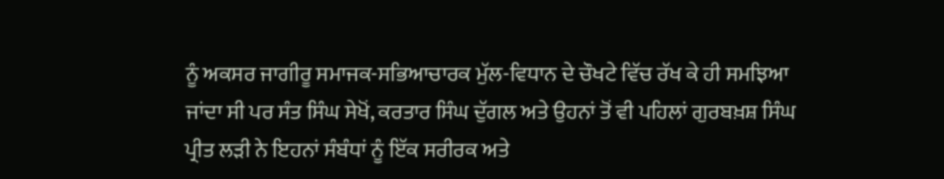ਨੂੰ ਅਕਸਰ ਜਾਗੀਰੂ ਸਮਾਜਕ-ਸਭਿਆਚਾਰਕ ਮੁੱਲ-ਵਿਧਾਨ ਦੇ ਚੌਖਟੇ ਵਿੱਚ ਰੱਖ ਕੇ ਹੀ ਸਮਝਿਆ ਜਾਂਦਾ ਸੀ ਪਰ ਸੰਤ ਸਿੰਘ ਸੇਖੋਂ, ਕਰਤਾਰ ਸਿੰਘ ਦੁੱਗਲ ਅਤੇ ਉਹਨਾਂ ਤੋਂ ਵੀ ਪਹਿਲਾਂ ਗੁਰਬਖ਼ਸ਼ ਸਿੰਘ ਪ੍ਰੀਤ ਲੜੀ ਨੇ ਇਹਨਾਂ ਸੰਬੰਧਾਂ ਨੂੰ ਇੱਕ ਸਰੀਰਕ ਅਤੇ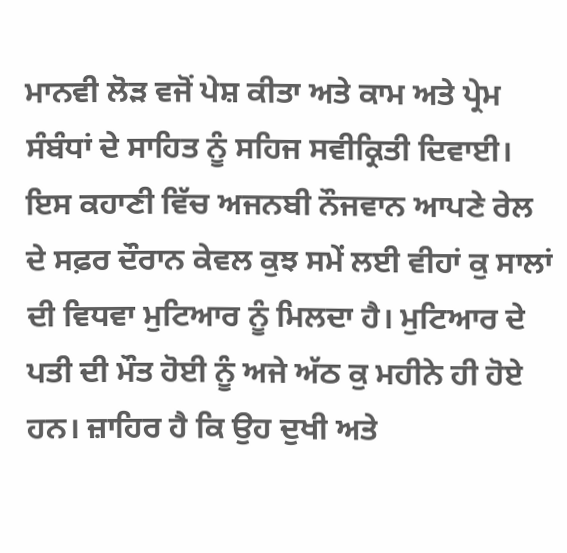ਮਾਨਵੀ ਲੋੜ ਵਜੋਂ ਪੇਸ਼ ਕੀਤਾ ਅਤੇ ਕਾਮ ਅਤੇ ਪ੍ਰੇਮ ਸੰਬੰਧਾਂ ਦੇ ਸਾਹਿਤ ਨੂੰ ਸਹਿਜ ਸਵੀਕ੍ਰਿਤੀ ਦਿਵਾਈ।
ਇਸ ਕਹਾਣੀ ਵਿੱਚ ਅਜਨਬੀ ਨੌਜਵਾਨ ਆਪਣੇ ਰੇਲ ਦੇ ਸਫ਼ਰ ਦੌਰਾਨ ਕੇਵਲ ਕੁਝ ਸਮੇਂ ਲਈ ਵੀਹਾਂ ਕੁ ਸਾਲਾਂ ਦੀ ਵਿਧਵਾ ਮੁਟਿਆਰ ਨੂੰ ਮਿਲਦਾ ਹੈ। ਮੁਟਿਆਰ ਦੇ ਪਤੀ ਦੀ ਮੌਤ ਹੋਈ ਨੂੰ ਅਜੇ ਅੱਠ ਕੁ ਮਹੀਨੇ ਹੀ ਹੋਏ ਹਨ। ਜ਼ਾਹਿਰ ਹੈ ਕਿ ਉਹ ਦੁਖੀ ਅਤੇ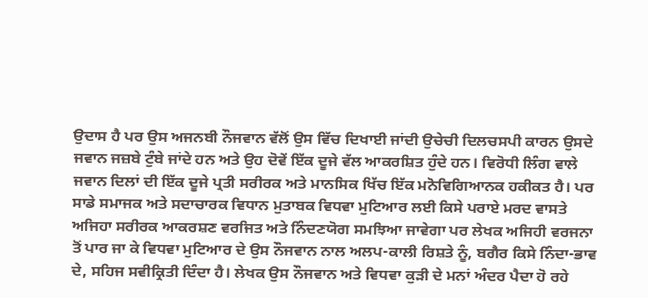ਉਦਾਸ ਹੈ ਪਰ ਉਸ ਅਜਨਬੀ ਨੌਜਵਾਨ ਵੱਲੋਂ ਉਸ ਵਿੱਚ ਦਿਖਾਈ ਜਾਂਦੀ ਉਚੇਚੀ ਦਿਲਚਸਪੀ ਕਾਰਨ ਉਸਦੇ ਜਵਾਨ ਜਜ਼ਬੇ ਟੁੰਬੇ ਜਾਂਦੇ ਹਨ ਅਤੇ ਉਹ ਦੋਵੇਂ ਇੱਕ ਦੂਜੇ ਵੱਲ ਆਕਰਸ਼ਿਤ ਹੁੰਦੇ ਹਨ। ਵਿਰੋਧੀ ਲਿੰਗ ਵਾਲੇ ਜਵਾਨ ਦਿਲਾਂ ਦੀ ਇੱਕ ਦੂਜੇ ਪ੍ਰਤੀ ਸਰੀਰਕ ਅਤੇ ਮਾਨਸਿਕ ਖਿੱਚ ਇੱਕ ਮਨੋਵਿਗਿਆਨਕ ਹਕੀਕਤ ਹੈ। ਪਰ ਸਾਡੇ ਸਮਾਜਕ ਅਤੇ ਸਦਾਚਾਰਕ ਵਿਧਾਨ ਮੁਤਾਬਕ ਵਿਧਵਾ ਮੁਟਿਆਰ ਲਈ ਕਿਸੇ ਪਰਾਏ ਮਰਦ ਵਾਸਤੇ ਅਜਿਹਾ ਸਰੀਰਕ ਆਕਰਸ਼ਣ ਵਰਜਿਤ ਅਤੇ ਨਿੰਦਣਯੋਗ ਸਮਝਿਆ ਜਾਵੇਗਾ ਪਰ ਲੇਖਕ ਅਜਿਹੀ ਵਰਜਨਾ ਤੋਂ ਪਾਰ ਜਾ ਕੇ ਵਿਧਵਾ ਮੁਟਿਆਰ ਦੇ ਉਸ ਨੌਜਵਾਨ ਨਾਲ ਅਲਪ-ਕਾਲੀ ਰਿਸ਼ਤੇ ਨੂੰ, ਬਗੈਰ ਕਿਸੇ ਨਿੰਦਾ-ਭਾਵ ਦੇ, ਸਹਿਜ ਸਵੀਕ੍ਰਿਤੀ ਦਿੰਦਾ ਹੈ। ਲੇਖਕ ਉਸ ਨੌਜਵਾਨ ਅਤੇ ਵਿਧਵਾ ਕੁੜੀ ਦੇ ਮਨਾਂ ਅੰਦਰ ਪੈਦਾ ਹੋ ਰਹੇ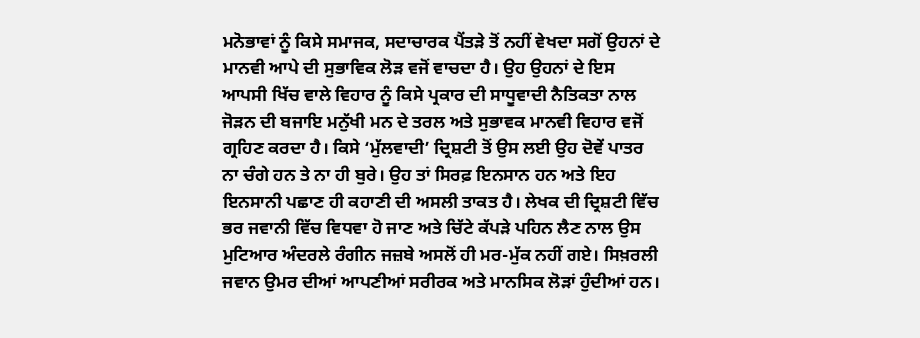ਮਨੋਭਾਵਾਂ ਨੂੰ ਕਿਸੇ ਸਮਾਜਕ, ਸਦਾਚਾਰਕ ਪੈਂਤੜੇ ਤੋਂ ਨਹੀਂ ਵੇਖਦਾ ਸਗੋਂ ਉਹਨਾਂ ਦੇ ਮਾਨਵੀ ਆਪੇ ਦੀ ਸੁਭਾਵਿਕ ਲੋੜ ਵਜੋਂ ਵਾਚਦਾ ਹੈ। ਉਹ ਉਹਨਾਂ ਦੇ ਇਸ ਆਪਸੀ ਖਿੱਚ ਵਾਲੇ ਵਿਹਾਰ ਨੂੰ ਕਿਸੇ ਪ੍ਰਕਾਰ ਦੀ ਸਾਧੂਵਾਦੀ ਨੈਤਿਕਤਾ ਨਾਲ ਜੋੜਨ ਦੀ ਬਜਾਇ ਮਨੁੱਖੀ ਮਨ ਦੇ ਤਰਲ ਅਤੇ ਸੁਭਾਵਕ ਮਾਨਵੀ ਵਿਹਾਰ ਵਜੋਂ ਗ੍ਰਹਿਣ ਕਰਦਾ ਹੈ। ਕਿਸੇ ‘ਮੁੱਲਵਾਦੀ’ ਦ੍ਰਿਸ਼ਟੀ ਤੋਂ ਉਸ ਲਈ ਉਹ ਦੋਵੇਂ ਪਾਤਰ ਨਾ ਚੰਗੇ ਹਨ ਤੇ ਨਾ ਹੀ ਬੁਰੇ। ਉਹ ਤਾਂ ਸਿਰਫ਼ ਇਨਸਾਨ ਹਨ ਅਤੇ ਇਹ ਇਨਸਾਨੀ ਪਛਾਣ ਹੀ ਕਹਾਣੀ ਦੀ ਅਸਲੀ ਤਾਕਤ ਹੈ। ਲੇਖਕ ਦੀ ਦ੍ਰਿਸ਼ਟੀ ਵਿੱਚ ਭਰ ਜਵਾਨੀ ਵਿੱਚ ਵਿਧਵਾ ਹੋ ਜਾਣ ਅਤੇ ਚਿੱਟੇ ਕੱਪੜੇ ਪਹਿਨ ਲੈਣ ਨਾਲ ਉਸ ਮੁਟਿਆਰ ਅੰਦਰਲੇ ਰੰਗੀਨ ਜਜ਼ਬੇ ਅਸਲੋਂ ਹੀ ਮਰ-ਮੁੱਕ ਨਹੀਂ ਗਏ। ਸਿਖ਼ਰਲੀ ਜਵਾਨ ਉਮਰ ਦੀਆਂ ਆਪਣੀਆਂ ਸਰੀਰਕ ਅਤੇ ਮਾਨਸਿਕ ਲੋੜਾਂ ਹੁੰਦੀਆਂ ਹਨ।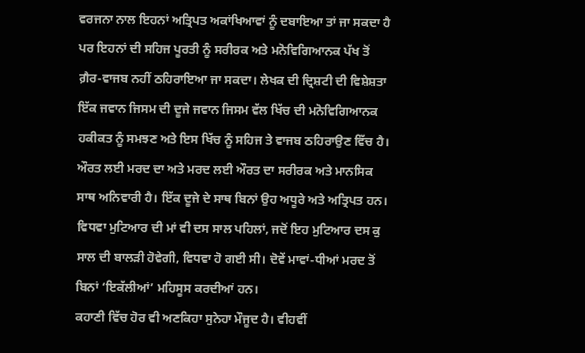ਵਰਜਨਾ ਨਾਲ ਇਹਨਾਂ ਅਤ੍ਰਿਪਤ ਅਕਾਂਖਿਆਵਾਂ ਨੂੰ ਦਬਾਇਆ ਤਾਂ ਜਾ ਸਕਦਾ ਹੈ ਪਰ ਇਹਨਾਂ ਦੀ ਸਹਿਜ ਪੂਰਤੀ ਨੂੰ ਸਰੀਰਕ ਅਤੇ ਮਨੋਵਿਗਿਆਨਕ ਪੱਖ ਤੋਂ ਗ਼ੈਰ-ਵਾਜਬ ਨਹੀਂ ਠਹਿਰਾਇਆ ਜਾ ਸਕਦਾ। ਲੇਖਕ ਦੀ ਦ੍ਰਿਸ਼ਟੀ ਦੀ ਵਿਸ਼ੇਸ਼ਤਾ ਇੱਕ ਜਵਾਨ ਜਿਸਮ ਦੀ ਦੂਜੇ ਜਵਾਨ ਜਿਸਮ ਵੱਲ ਖਿੱਚ ਦੀ ਮਨੋਵਿਗਿਆਨਕ ਹਕੀਕਤ ਨੂੰ ਸਮਝਣ ਅਤੇ ਇਸ ਖਿੱਚ ਨੂੰ ਸਹਿਜ ਤੇ ਵਾਜਬ ਠਹਿਰਾਉਣ ਵਿੱਚ ਹੈ। ਔਰਤ ਲਈ ਮਰਦ ਦਾ ਅਤੇ ਮਰਦ ਲਈ ਔਰਤ ਦਾ ਸਰੀਰਕ ਅਤੇ ਮਾਨਸਿਕ ਸਾਥ ਅਨਿਵਾਰੀ ਹੈ। ਇੱਕ ਦੂਜੇ ਦੇ ਸਾਥ ਬਿਨਾਂ ਉਹ ਅਧੂਰੇ ਅਤੇ ਅਤ੍ਰਿਪਤ ਹਨ। ਵਿਧਵਾ ਮੁਟਿਆਰ ਦੀ ਮਾਂ ਵੀ ਦਸ ਸਾਲ ਪਹਿਲਾਂ, ਜਦੋਂ ਇਹ ਮੁਟਿਆਰ ਦਸ ਕੁ ਸਾਲ ਦੀ ਬਾਲੜੀ ਹੋਵੇਗੀ, ਵਿਧਵਾ ਹੋ ਗਈ ਸੀ। ਦੋਵੇਂ ਮਾਵਾਂ-ਧੀਆਂ ਮਰਦ ਤੋਂ ਬਿਨਾਂ ‘ਇਕੱਲੀਆਂ’ ਮਹਿਸੂਸ ਕਰਦੀਆਂ ਹਨ।
ਕਹਾਣੀ ਵਿੱਚ ਹੋਰ ਵੀ ਅਣਕਿਹਾ ਸੁਨੇਹਾ ਮੌਜੂਦ ਹੈ। ਵੀਹਵੀਂ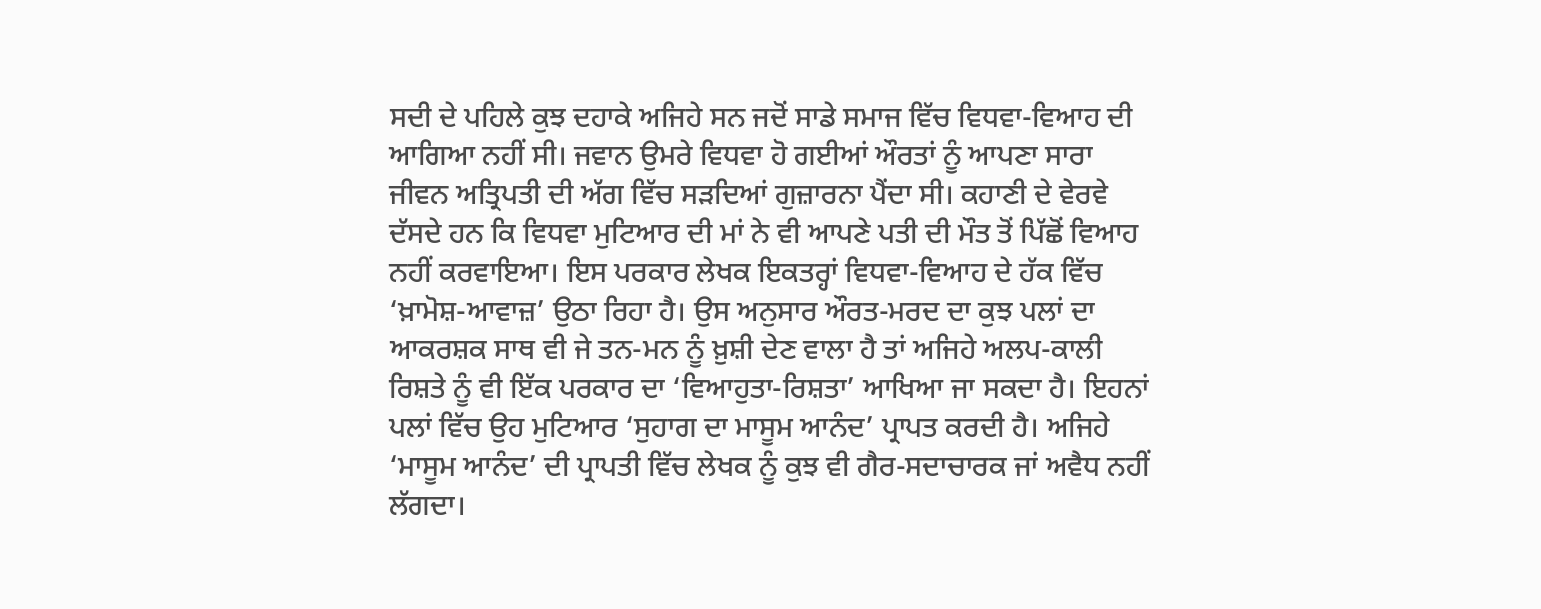ਸਦੀ ਦੇ ਪਹਿਲੇ ਕੁਝ ਦਹਾਕੇ ਅਜਿਹੇ ਸਨ ਜਦੋਂ ਸਾਡੇ ਸਮਾਜ ਵਿੱਚ ਵਿਧਵਾ-ਵਿਆਹ ਦੀ ਆਗਿਆ ਨਹੀਂ ਸੀ। ਜਵਾਨ ਉਮਰੇ ਵਿਧਵਾ ਹੋ ਗਈਆਂ ਔਰਤਾਂ ਨੂੰ ਆਪਣਾ ਸਾਰਾ ਜੀਵਨ ਅਤ੍ਰਿਪਤੀ ਦੀ ਅੱਗ ਵਿੱਚ ਸੜਦਿਆਂ ਗੁਜ਼ਾਰਨਾ ਪੈਂਦਾ ਸੀ। ਕਹਾਣੀ ਦੇ ਵੇਰਵੇ ਦੱਸਦੇ ਹਨ ਕਿ ਵਿਧਵਾ ਮੁਟਿਆਰ ਦੀ ਮਾਂ ਨੇ ਵੀ ਆਪਣੇ ਪਤੀ ਦੀ ਮੌਤ ਤੋਂ ਪਿੱਛੋਂ ਵਿਆਹ ਨਹੀਂ ਕਰਵਾਇਆ। ਇਸ ਪਰਕਾਰ ਲੇਖਕ ਇਕਤਰ੍ਹਾਂ ਵਿਧਵਾ-ਵਿਆਹ ਦੇ ਹੱਕ ਵਿੱਚ ‘ਖ਼ਾਮੋਸ਼-ਆਵਾਜ਼’ ਉਠਾ ਰਿਹਾ ਹੈ। ਉਸ ਅਨੁਸਾਰ ਔਰਤ-ਮਰਦ ਦਾ ਕੁਝ ਪਲਾਂ ਦਾ ਆਕਰਸ਼ਕ ਸਾਥ ਵੀ ਜੇ ਤਨ-ਮਨ ਨੂੰ ਖ਼ੁਸ਼ੀ ਦੇਣ ਵਾਲਾ ਹੈ ਤਾਂ ਅਜਿਹੇ ਅਲਪ-ਕਾਲੀ ਰਿਸ਼ਤੇ ਨੂੰ ਵੀ ਇੱਕ ਪਰਕਾਰ ਦਾ ‘ਵਿਆਹੁਤਾ-ਰਿਸ਼ਤਾ’ ਆਖਿਆ ਜਾ ਸਕਦਾ ਹੈ। ਇਹਨਾਂ ਪਲਾਂ ਵਿੱਚ ਉਹ ਮੁਟਿਆਰ ‘ਸੁਹਾਗ ਦਾ ਮਾਸੂਮ ਆਨੰਦ’ ਪ੍ਰਾਪਤ ਕਰਦੀ ਹੈ। ਅਜਿਹੇ ‘ਮਾਸੂਮ ਆਨੰਦ’ ਦੀ ਪ੍ਰਾਪਤੀ ਵਿੱਚ ਲੇਖਕ ਨੂੰ ਕੁਝ ਵੀ ਗੈਰ-ਸਦਾਚਾਰਕ ਜਾਂ ਅਵੈਧ ਨਹੀਂ ਲੱਗਦਾ।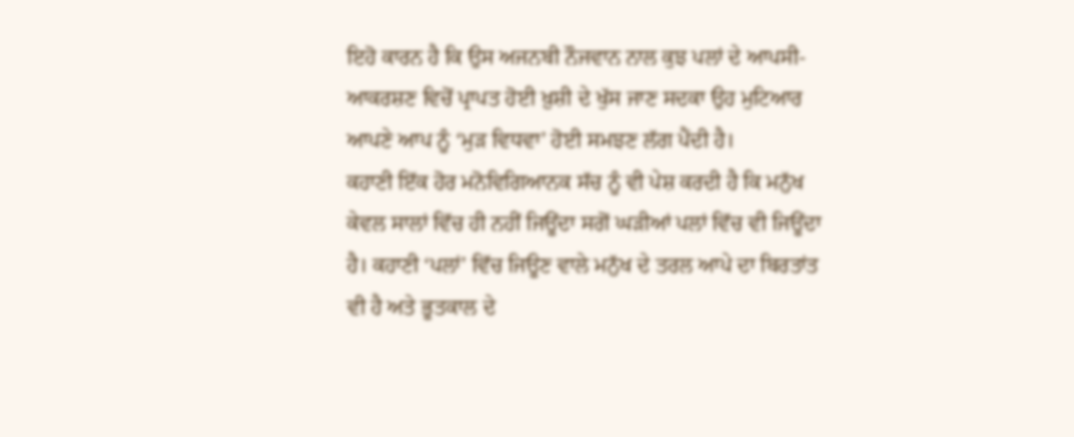ਇਹੋ ਕਾਰਨ ਹੈ ਕਿ ਉਸ ਅਜਨਬੀ ਨੌਜਵਾਨ ਨਾਲ ਕੁਝ ਪਲਾਂ ਦੇ ਆਪਸੀ-ਆਕਰਸ਼ਣ ਵਿਚੋਂ ਪ੍ਰਾਪਤ ਹੋਈ ਖ਼ੁਸ਼ੀ ਦੇ ਖੁੱਸ ਜਾਣ ਸਦਕਾ ਉਹ ਮੁਟਿਆਰ ਆਪਣੇ ਆਪ ਨੂੰ ‘ਮੁੜ ਵਿਧਵਾ’ ਹੋਈ ਸਮਝਣ ਲੱਗ ਪੈਂਦੀ ਹੈ।
ਕਹਾਣੀ ਇੱਕ ਹੋਰ ਮਨੋਵਿਗਿਆਨਕ ਸੱਚ ਨੂੰ ਵੀ ਪੇਸ਼ ਕਰਦੀ ਹੈ ਕਿ ਮਨੁੱਖ ਕੇਵਲ ਸਾਲਾਂ ਵਿੱਚ ਹੀ ਨਹੀਂ ਜਿਊਂਦਾ ਸਗੋਂ ਘੜੀਆਂ ਪਲਾਂ ਵਿੱਚ ਵੀ ਜਿਊਂਦਾ ਹੈ। ਕਹਾਣੀ ‘ਪਲਾਂ’ ਵਿੱਚ ਜਿਊਣ ਵਾਲੇ ਮਨੁੱਖ ਦੇ ਤਰਲ ਆਪੇ ਦਾ ਬਿਰਤਾਂਤ ਵੀ ਹੈ ਅਤੇ ਭੂਤਕਾਲ ਦੇ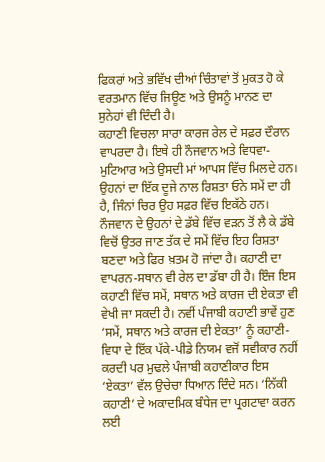ਫਿਕਰਾਂ ਅਤੇ ਭਵਿੱਖ ਦੀਆਂ ਚਿੰਤਾਵਾਂ ਤੋਂ ਮੁਕਤ ਹੋ ਕੇ ਵਰਤਮਾਨ ਵਿੱਚ ਜਿਊਣ ਅਤੇ ਉਸਨੂੰ ਮਾਨਣ ਦਾ ਸੁਨੇਹਾਂ ਵੀ ਦਿੰਦੀ ਹੈ।
ਕਹਾਣੀ ਵਿਚਲਾ ਸਾਰਾ ਕਾਰਜ ਰੇਲ ਦੇ ਸਫ਼ਰ ਦੌਰਾਨ ਵਾਪਰਦਾ ਹੈ। ਇਥੇ ਹੀ ਨੌਜਵਾਨ ਅਤੇ ਵਿਧਵਾ-ਮੁਟਿਆਰ ਅਤੇ ਉਸਦੀ ਮਾਂ ਆਪਸ ਵਿੱਚ ਮਿਲਦੇ ਹਨ। ਉਹਨਾਂ ਦਾ ਇੱਕ ਦੂਜੇ ਨਾਲ ਰਿਸ਼ਤਾ ਓਨੇ ਸਮੇਂ ਦਾ ਹੀ ਹੈ, ਜਿੰਨਾਂ ਚਿਰ ਉਹ ਸਫ਼ਰ ਵਿੱਚ ਇਕੱਠੇ ਹਨ। ਨੌਜਵਾਨ ਦੇ ਉਹਨਾਂ ਦੇ ਡੱਬੇ ਵਿੱਚ ਵੜਨ ਤੋਂ ਲੈ ਕੇ ਡੱਬੇ ਵਿਚੋਂ ਉਤਰ ਜਾਣ ਤੱਕ ਦੇ ਸਮੇਂ ਵਿੱਚ ਇਹ ਰਿਸ਼ਤਾ ਬਣਦਾ ਅਤੇ ਫਿਰ ਖ਼ਤਮ ਹੋ ਜਾਂਦਾ ਹੈ। ਕਹਾਣੀ ਦਾ ਵਾਪਰਨ-ਸਥਾਨ ਵੀ ਰੇਲ ਦਾ ਡੱਬਾ ਹੀ ਹੈ। ਇੰਜ ਇਸ ਕਹਾਣੀ ਵਿੱਚ ਸਮੇਂ, ਸਥਾਨ ਅਤੇ ਕਾਰਜ ਦੀ ਏਕਤਾ ਵੀ ਵੇਖੀ ਜਾ ਸਕਦੀ ਹੈ। ਨਵੀਂ ਪੰਜਾਬੀ ਕਹਾਣੀ ਭਾਵੇਂ ਹੁਣ ‘ਸਮੇਂ, ਸਥਾਨ ਅਤੇ ਕਾਰਜ ਦੀ ਏਕਤਾ’ ਨੂੰ ਕਹਾਣੀ-ਵਿਧਾ ਦੇ ਇੱਕ ਪੱਕੇ-ਪੀਡੇ ਨਿਯਮ ਵਜੋਂ ਸਵੀਕਾਰ ਨਹੀਂ ਕਰਦੀ ਪਰ ਮੁਢਲੇ ਪੰਜਾਬੀ ਕਹਾਣੀਕਾਰ ਇਸ ‘ਏਕਤਾ’ ਵੱਲ ਉਚੇਚਾ ਧਿਆਨ ਦਿੰਦੇ ਸਨ। ‘ਨਿੱਕੀ ਕਹਾਣੀ’ ਦੇ ਅਕਾਦਮਿਕ ਬੰਧੇਜ ਦਾ ਪ੍ਰਗਟਾਵਾ ਕਰਨ ਲਈ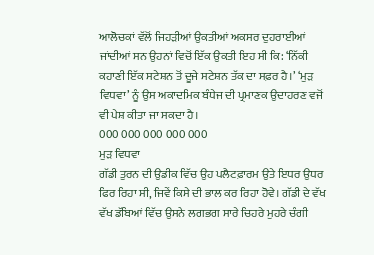ਆਲੋਚਕਾਂ ਵੱਲੋਂ ਜਿਹੜੀਆਂ ਉਕਤੀਆਂ ਅਕਸਰ ਦੁਹਰਾਈਆਂ ਜਾਂਦੀਆਂ ਸਨ ਉਹਨਾਂ ਵਿਚੋਂ ਇੱਕ ਉਕਤੀ ਇਹ ਸੀ ਕਿ: ‘ਨਿੱਕੀ ਕਹਾਣੀ ਇੱਕ ਸਟੇਸ਼ਨ ਤੋਂ ਦੂਜੇ ਸਟੇਸ਼ਨ ਤੱਕ ਦਾ ਸਫ਼ਰ ਹੈ।’ ‘ਮੁੜ ਵਿਧਵਾ’ ਨੂੰ ਉਸ ਅਕਾਦਮਿਕ ਬੰਧੇਜ ਦੀ ਪ੍ਰਮਾਣਕ ਉਦਾਹਰਣ ਵਜੋਂ ਵੀ ਪੇਸ਼ ਕੀਤਾ ਜਾ ਸਕਦਾ ਹੈ।
000 000 000 000 000
ਮੁੜ ਵਿਧਵਾ
ਗੱਡੀ ਤੁਰਨ ਦੀ ਉਡੀਕ ਵਿੱਚ ਉਹ ਪਲੈਟਫ਼ਾਰਮ ਉਤੇ ਇਧਰ ਉਧਰ ਫਿਰ ਰਿਹਾ ਸੀ, ਜਿਵੇਂ ਕਿਸੇ ਦੀ ਭਾਲ ਕਰ ਰਿਹਾ ਹੋਵੇ। ਗੱਡੀ ਦੇ ਵੱਖ ਵੱਖ ਡੱਬਿਆਂ ਵਿੱਚ ਉਸਨੇ ਲਗਭਗ ਸਾਰੇ ਚਿਹਰੇ ਮੁਹਰੇ ਚੰਗੀ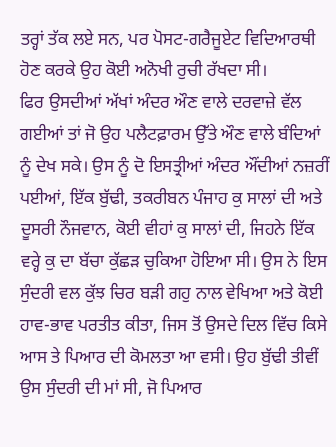ਤਰ੍ਹਾਂ ਤੱਕ ਲਏ ਸਨ, ਪਰ ਪੋਸਟ-ਗਰੈਜੂਏਟ ਵਿਦਿਆਰਥੀ ਹੋਣ ਕਰਕੇ ਉਹ ਕੋਈ ਅਨੋਖੀ ਰੁਚੀ ਰੱਖਦਾ ਸੀ।
ਫਿਰ ਉਸਦੀਆਂ ਅੱਖਾਂ ਅੰਦਰ ਔਣ ਵਾਲੇ ਦਰਵਾਜ਼ੇ ਵੱਲ ਗਈਆਂ ਤਾਂ ਜੋ ਉਹ ਪਲੈਟਫ਼ਾਰਮ ਉੱਤੇ ਔਣ ਵਾਲੇ ਬੰਦਿਆਂ ਨੂੰ ਦੇਖ ਸਕੇ। ਉਸ ਨੂੰ ਦੋ ਇਸਤ੍ਰੀਆਂ ਅੰਦਰ ਔਂਦੀਆਂ ਨਜ਼ਰੀਂ ਪਈਆਂ, ਇੱਕ ਬੁੱਢੀ, ਤਕਰੀਬਨ ਪੰਜਾਹ ਕੁ ਸਾਲਾਂ ਦੀ ਅਤੇ ਦੂਸਰੀ ਨੌਜਵਾਨ, ਕੋਈ ਵੀਹਾਂ ਕੁ ਸਾਲਾਂ ਦੀ, ਜਿਹਨੇ ਇੱਕ ਵਰ੍ਹੇ ਕੁ ਦਾ ਬੱਚਾ ਕੁੱਛੜ ਚੁਕਿਆ ਹੋਇਆ ਸੀ। ਉਸ ਨੇ ਇਸ ਸੁੰਦਰੀ ਵਲ ਕੁੱਝ ਚਿਰ ਬੜੀ ਗਹੁ ਨਾਲ ਵੇਖਿਆ ਅਤੇ ਕੋਈ ਹਾਵ-ਭਾਵ ਪਰਤੀਤ ਕੀਤਾ, ਜਿਸ ਤੋਂ ਉਸਦੇ ਦਿਲ ਵਿੱਚ ਕਿਸੇ ਆਸ ਤੇ ਪਿਆਰ ਦੀ ਕੋਮਲਤਾ ਆ ਵਸੀ। ਉਹ ਬੁੱਢੀ ਤੀਵੀਂ ਉਸ ਸੁੰਦਰੀ ਦੀ ਮਾਂ ਸੀ, ਜੋ ਪਿਆਰ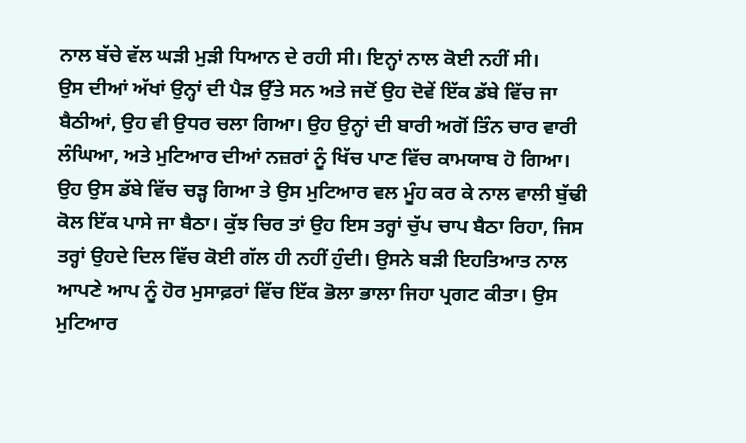ਨਾਲ ਬੱਚੇ ਵੱਲ ਘੜੀ ਮੁੜੀ ਧਿਆਨ ਦੇ ਰਹੀ ਸੀ। ਇਨ੍ਹਾਂ ਨਾਲ ਕੋਈ ਨਹੀਂ ਸੀ।
ਉਸ ਦੀਆਂ ਅੱਖਾਂ ਉਨ੍ਹਾਂ ਦੀ ਪੈੜ ਉੱਤੇ ਸਨ ਅਤੇ ਜਦੋਂ ਉਹ ਦੋਵੇਂ ਇੱਕ ਡੱਬੇ ਵਿੱਚ ਜਾ ਬੈਠੀਆਂ, ਉਹ ਵੀ ਉਧਰ ਚਲਾ ਗਿਆ। ਉਹ ਉਨ੍ਹਾਂ ਦੀ ਬਾਰੀ ਅਗੋਂ ਤਿੰਨ ਚਾਰ ਵਾਰੀ ਲੰਘਿਆ, ਅਤੇ ਮੁਟਿਆਰ ਦੀਆਂ ਨਜ਼ਰਾਂ ਨੂੰ ਖਿੱਚ ਪਾਣ ਵਿੱਚ ਕਾਮਯਾਬ ਹੋ ਗਿਆ।
ਉਹ ਉਸ ਡੱਬੇ ਵਿੱਚ ਚੜ੍ਹ ਗਿਆ ਤੇ ਉਸ ਮੁਟਿਆਰ ਵਲ ਮੂੰਹ ਕਰ ਕੇ ਨਾਲ ਵਾਲੀ ਬੁੱਢੀ ਕੋਲ ਇੱਕ ਪਾਸੇ ਜਾ ਬੈਠਾ। ਕੁੱਝ ਚਿਰ ਤਾਂ ਉਹ ਇਸ ਤਰ੍ਹਾਂ ਚੁੱਪ ਚਾਪ ਬੈਠਾ ਰਿਹਾ, ਜਿਸ ਤਰ੍ਹਾਂ ਉਹਦੇ ਦਿਲ ਵਿੱਚ ਕੋਈ ਗੱਲ ਹੀ ਨਹੀਂ ਹੁੰਦੀ। ਉਸਨੇ ਬੜੀ ਇਹਤਿਆਤ ਨਾਲ ਆਪਣੇ ਆਪ ਨੂੰ ਹੋਰ ਮੁਸਾਫ਼ਰਾਂ ਵਿੱਚ ਇੱਕ ਭੋਲਾ ਭਾਲਾ ਜਿਹਾ ਪ੍ਰਗਟ ਕੀਤਾ। ਉਸ ਮੁਟਿਆਰ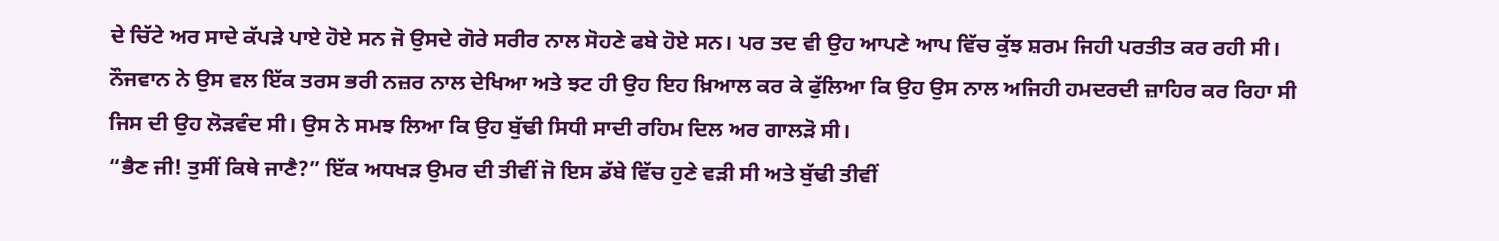ਦੇ ਚਿੱਟੇ ਅਰ ਸਾਦੇ ਕੱਪੜੇ ਪਾਏ ਹੋਏ ਸਨ ਜੋ ਉਸਦੇ ਗੋਰੇ ਸਰੀਰ ਨਾਲ ਸੋਹਣੇ ਫਬੇ ਹੋਏ ਸਨ। ਪਰ ਤਦ ਵੀ ਉਹ ਆਪਣੇ ਆਪ ਵਿੱਚ ਕੁੱਝ ਸ਼ਰਮ ਜਿਹੀ ਪਰਤੀਤ ਕਰ ਰਹੀ ਸੀ। ਨੌਜਵਾਨ ਨੇ ਉਸ ਵਲ ਇੱਕ ਤਰਸ ਭਰੀ ਨਜ਼ਰ ਨਾਲ ਦੇਖਿਆ ਅਤੇ ਝਟ ਹੀ ਉਹ ਇਹ ਖ਼ਿਆਲ ਕਰ ਕੇ ਫੁੱਲਿਆ ਕਿ ਉਹ ਉਸ ਨਾਲ ਅਜਿਹੀ ਹਮਦਰਦੀ ਜ਼ਾਹਿਰ ਕਰ ਰਿਹਾ ਸੀ ਜਿਸ ਦੀ ਉਹ ਲੋੜਵੰਦ ਸੀ। ਉਸ ਨੇ ਸਮਝ ਲਿਆ ਕਿ ਉਹ ਬੁੱਢੀ ਸਿਧੀ ਸਾਦੀ ਰਹਿਮ ਦਿਲ ਅਰ ਗਾਲੜੋ ਸੀ।
“ਭੈਣ ਜੀ! ਤੁਸੀਂ ਕਿਥੇ ਜਾਣੈ?” ਇੱਕ ਅਧਖੜ ਉਮਰ ਦੀ ਤੀਵੀਂ ਜੋ ਇਸ ਡੱਬੇ ਵਿੱਚ ਹੁਣੇ ਵੜੀ ਸੀ ਅਤੇ ਬੁੱਢੀ ਤੀਵੀਂ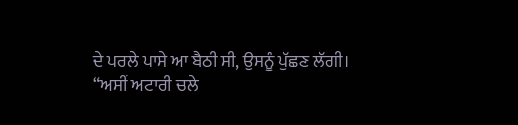ਦੇ ਪਰਲੇ ਪਾਸੇ ਆ ਬੈਠੀ ਸੀ, ਉਸਨੂੰ ਪੁੱਛਣ ਲੱਗੀ।
“ਅਸੀਂ ਅਟਾਰੀ ਚਲੇ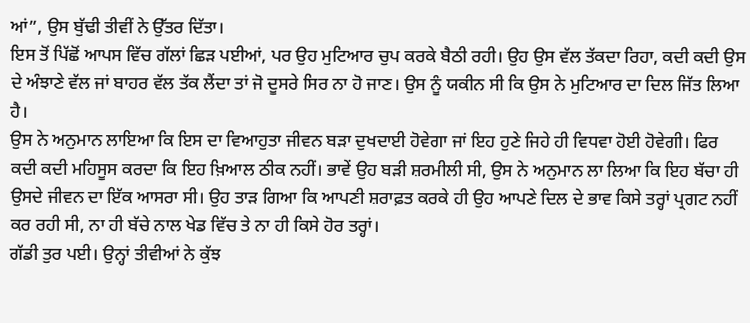ਆਂ”, ਉਸ ਬੁੱਢੀ ਤੀਵੀਂ ਨੇ ਉੱਤਰ ਦਿੱਤਾ।
ਇਸ ਤੋਂ ਪਿੱਛੋਂ ਆਪਸ ਵਿੱਚ ਗੱਲਾਂ ਛਿੜ ਪਈਆਂ, ਪਰ ਉਹ ਮੁਟਿਆਰ ਚੁਪ ਕਰਕੇ ਬੈਠੀ ਰਹੀ। ਉਹ ਉਸ ਵੱਲ ਤੱਕਦਾ ਰਿਹਾ, ਕਦੀ ਕਦੀ ਉਸ ਦੇ ਅੰਝਾਣੇ ਵੱਲ ਜਾਂ ਬਾਹਰ ਵੱਲ ਤੱਕ ਲੈਂਦਾ ਤਾਂ ਜੋ ਦੂਸਰੇ ਸਿਰ ਨਾ ਹੋ ਜਾਣ। ਉਸ ਨੂੰ ਯਕੀਨ ਸੀ ਕਿ ਉਸ ਨੇ ਮੁਟਿਆਰ ਦਾ ਦਿਲ ਜਿੱਤ ਲਿਆ ਹੈ।
ਉਸ ਨੇ ਅਨੁਮਾਨ ਲਾਇਆ ਕਿ ਇਸ ਦਾ ਵਿਆਹੁਤਾ ਜੀਵਨ ਬੜਾ ਦੁਖਦਾਈ ਹੋਵੇਗਾ ਜਾਂ ਇਹ ਹੁਣੇ ਜਿਹੇ ਹੀ ਵਿਧਵਾ ਹੋਈ ਹੋਵੇਗੀ। ਫਿਰ ਕਦੀ ਕਦੀ ਮਹਿਸੂਸ ਕਰਦਾ ਕਿ ਇਹ ਖ਼ਿਆਲ ਠੀਕ ਨਹੀਂ। ਭਾਵੇਂ ਉਹ ਬੜੀ ਸ਼ਰਮੀਲੀ ਸੀ, ਉਸ ਨੇ ਅਨੁਮਾਨ ਲਾ ਲਿਆ ਕਿ ਇਹ ਬੱਚਾ ਹੀ ਉਸਦੇ ਜੀਵਨ ਦਾ ਇੱਕ ਆਸਰਾ ਸੀ। ਉਹ ਤਾੜ ਗਿਆ ਕਿ ਆਪਣੀ ਸ਼ਰਾਫ਼ਤ ਕਰਕੇ ਹੀ ਉਹ ਆਪਣੇ ਦਿਲ ਦੇ ਭਾਵ ਕਿਸੇ ਤਰ੍ਹਾਂ ਪ੍ਰਗਟ ਨਹੀਂ ਕਰ ਰਹੀ ਸੀ, ਨਾ ਹੀ ਬੱਚੇ ਨਾਲ ਖੇਡ ਵਿੱਚ ਤੇ ਨਾ ਹੀ ਕਿਸੇ ਹੋਰ ਤਰ੍ਹਾਂ।
ਗੱਡੀ ਤੁਰ ਪਈ। ਉਨ੍ਹਾਂ ਤੀਵੀਆਂ ਨੇ ਕੁੱਝ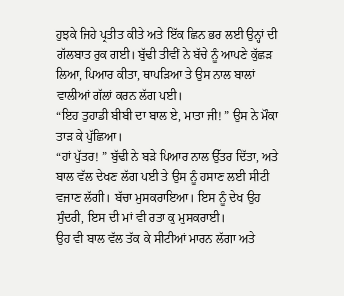ਹੁਝਕੇ ਜਿਹੇ ਪ੍ਰਤੀਤ ਕੀਤੇ ਅਤੇ ਇੱਕ ਛਿਨ ਭਰ ਲਈ ਉਨ੍ਹਾਂ ਦੀ ਗੱਲਬਾਤ ਰੁਕ ਗਈ। ਬੁੱਢੀ ਤੀਵੀਂ ਨੇ ਬੱਚੇ ਨੂੰ ਆਪਣੇ ਕੁੱਛੜ ਲਿਆ, ਪਿਆਰ ਕੀਤਾ, ਥਾਪੜਿਆ ਤੇ ਉਸ ਨਾਲ ਬਾਲਾਂ ਵਾਲੀਆਂ ਗੱਲਾਂ ਕਰਨ ਲੱਗ ਪਈ।
“ਇਹ ਤੁਹਾਡੀ ਬੀਬੀ ਦਾ ਬਾਲ ਏ, ਮਾਤਾ ਜੀ! ” ਉਸ ਨੇ ਮੌਕਾ ਤਾੜ ਕੇ ਪੁੱਛਿਆ।
“ਹਾਂ ਪੁੱਤਰ! ” ਬੁੱਢੀ ਨੇ ਬੜੇ ਪਿਆਰ ਨਾਲ ਉੱਤਰ ਦਿੱਤਾ, ਅਤੇ ਬਾਲ ਵੱਲ ਦੇਖਣ ਲੱਗ ਪਈ ਤੇ ਉਸ ਨੂੰ ਹਸਾਣ ਲਈ ਸੀਟੀ ਵਜਾਣ ਲੱਗੀ। ਬੱਚਾ ਮੁਸਕਰਾਇਆ। ਇਸ ਨੂੰ ਦੇਖ ਉਹ ਸੁੰਦਰੀ, ਇਸ ਦੀ ਮਾਂ ਵੀ ਰਤਾ ਕੁ ਮੁਸਕਰਾਈ।
ਉਹ ਵੀ ਬਾਲ ਵੱਲ ਤੱਕ ਕੇ ਸੀਟੀਆਂ ਮਾਰਨ ਲੱਗਾ ਅਤੇ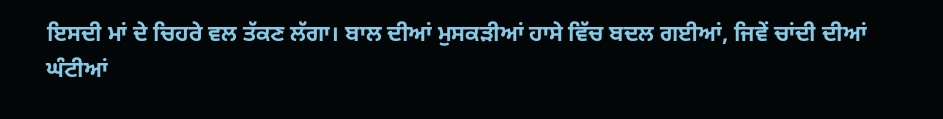ਇਸਦੀ ਮਾਂ ਦੇ ਚਿਹਰੇ ਵਲ ਤੱਕਣ ਲੱਗਾ। ਬਾਲ ਦੀਆਂ ਮੁਸਕੜੀਆਂ ਹਾਸੇ ਵਿੱਚ ਬਦਲ ਗਈਆਂ, ਜਿਵੇਂ ਚਾਂਦੀ ਦੀਆਂ ਘੰਟੀਆਂ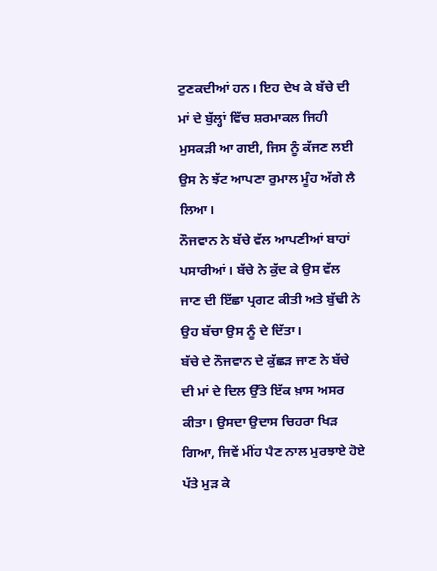ਟੁਣਕਦੀਆਂ ਹਨ। ਇਹ ਦੇਖ ਕੇ ਬੱਚੇ ਦੀ ਮਾਂ ਦੇ ਬੁੱਲ੍ਹਾਂ ਵਿੱਚ ਸ਼ਰਮਾਕਲ ਜਿਹੀ ਮੁਸਕੜੀ ਆ ਗਈ, ਜਿਸ ਨੂੰ ਕੱਜਣ ਲਈ ਉਸ ਨੇ ਝੱਟ ਆਪਣਾ ਰੁਮਾਲ ਮੂੰਹ ਅੱਗੇ ਲੈ ਲਿਆ।
ਨੌਜਵਾਨ ਨੇ ਬੱਚੇ ਵੱਲ ਆਪਣੀਆਂ ਬਾਹਾਂ ਪਸਾਰੀਆਂ। ਬੱਚੇ ਨੇ ਕੁੱਦ ਕੇ ਉਸ ਵੱਲ ਜਾਣ ਦੀ ਇੱਛਾ ਪ੍ਰਗਟ ਕੀਤੀ ਅਤੇ ਬੁੱਢੀ ਨੇ ਉਹ ਬੱਚਾ ਉਸ ਨੂੰ ਦੇ ਦਿੱਤਾ।
ਬੱਚੇ ਦੇ ਨੌਜਵਾਨ ਦੇ ਕੁੱਛੜ ਜਾਣ ਨੇ ਬੱਚੇ ਦੀ ਮਾਂ ਦੇ ਦਿਲ ਉੱਤੇ ਇੱਕ ਖ਼ਾਸ ਅਸਰ ਕੀਤਾ। ਉਸਦਾ ਉਦਾਸ ਚਿਹਰਾ ਖਿੜ ਗਿਆ, ਜਿਵੇਂ ਮੀਂਹ ਪੈਣ ਨਾਲ ਮੁਰਝਾਏ ਹੋਏ ਪੱਤੇ ਮੁੜ ਕੇ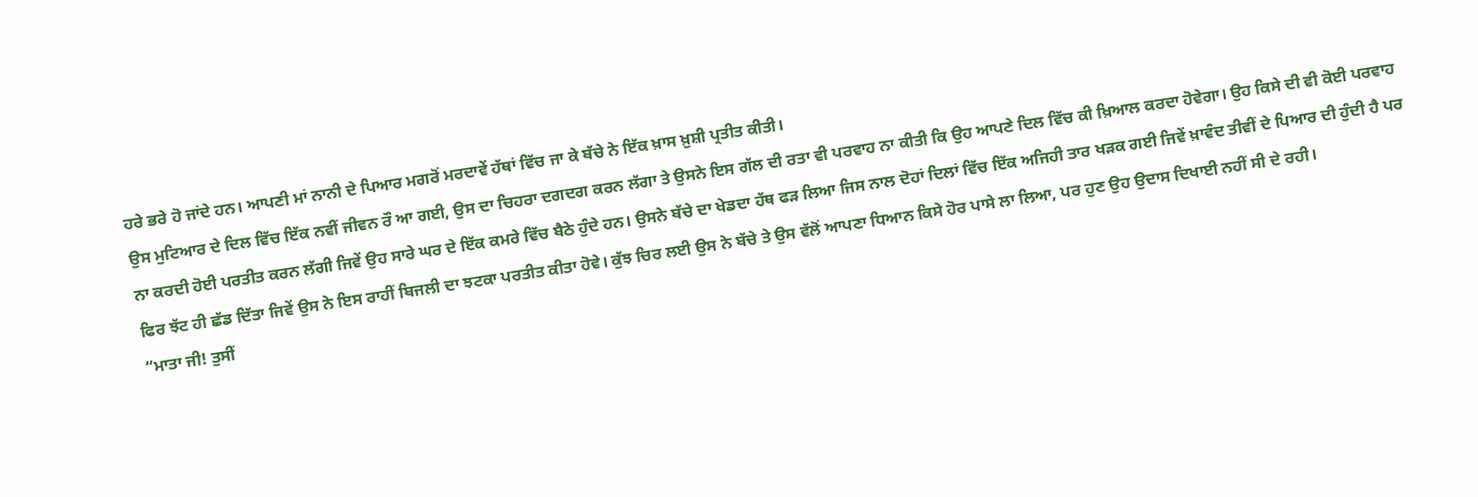ਹਰੇ ਭਰੇ ਹੋ ਜਾਂਦੇ ਹਨ। ਆਪਣੀ ਮਾਂ ਨਾਨੀ ਦੇ ਪਿਆਰ ਮਗਰੋਂ ਮਰਦਾਵੇਂ ਹੱਥਾਂ ਵਿੱਚ ਜਾ ਕੇ ਬੱਚੇ ਨੇ ਇੱਕ ਖ਼ਾਸ ਖ਼ੁਸ਼ੀ ਪ੍ਰਤੀਤ ਕੀਤੀ।
ਉਸ ਮੁਟਿਆਰ ਦੇ ਦਿਲ ਵਿੱਚ ਇੱਕ ਨਵੀਂ ਜੀਵਨ ਰੌ ਆ ਗਈ, ਉਸ ਦਾ ਚਿਹਰਾ ਦਗਦਗ ਕਰਨ ਲੱਗਾ ਤੇ ਉਸਨੇ ਇਸ ਗੱਲ ਦੀ ਰਤਾ ਵੀ ਪਰਵਾਹ ਨਾ ਕੀਤੀ ਕਿ ਉਹ ਆਪਣੇ ਦਿਲ ਵਿੱਚ ਕੀ ਖ਼ਿਆਲ ਕਰਦਾ ਹੋਵੇਗਾ। ਉਹ ਕਿਸੇ ਦੀ ਵੀ ਕੋਈ ਪਰਵਾਹ ਨਾ ਕਰਦੀ ਹੋਈ ਪਰਤੀਤ ਕਰਨ ਲੱਗੀ ਜਿਵੇਂ ਉਹ ਸਾਰੇ ਘਰ ਦੇ ਇੱਕ ਕਮਰੇ ਵਿੱਚ ਬੈਠੇ ਹੁੰਦੇ ਹਨ। ਉਸਨੇ ਬੱਚੇ ਦਾ ਖੇਡਦਾ ਹੱਥ ਫੜ ਲਿਆ ਜਿਸ ਨਾਲ ਦੋਹਾਂ ਦਿਲਾਂ ਵਿੱਚ ਇੱਕ ਅਜਿਹੀ ਤਾਰ ਖੜਕ ਗਈ ਜਿਵੇਂ ਖ਼ਾਵੰਦ ਤੀਵੀਂ ਦੇ ਪਿਆਰ ਦੀ ਹੁੰਦੀ ਹੈ ਪਰ ਫਿਰ ਝੱਟ ਹੀ ਛੱਡ ਦਿੱਤਾ ਜਿਵੇਂ ਉਸ ਨੇ ਇਸ ਰਾਹੀਂ ਬਿਜਲੀ ਦਾ ਝਟਕਾ ਪਰਤੀਤ ਕੀਤਾ ਹੋਵੇ। ਕੁੱਝ ਚਿਰ ਲਈ ਉਸ ਨੇ ਬੱਚੇ ਤੇ ਉਸ ਵੱਲੋਂ ਆਪਣਾ ਧਿਆਨ ਕਿਸੇ ਹੋਰ ਪਾਸੇ ਲਾ ਲਿਆ, ਪਰ ਹੁਣ ਉਹ ਉਦਾਸ ਦਿਖਾਈ ਨਹੀਂ ਸੀ ਦੇ ਰਹੀ।
“ਮਾਤਾ ਜੀ! ਤੁਸੀਂ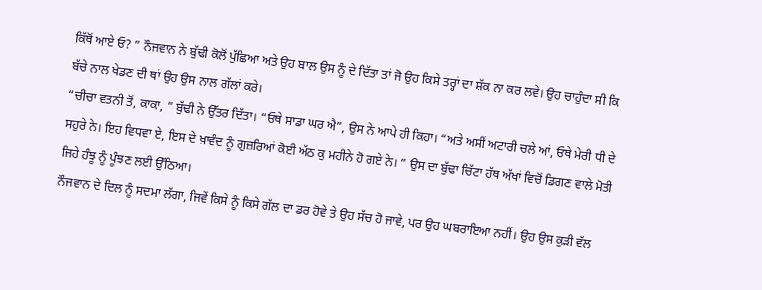ਕਿੱਥੋਂ ਆਏ ਓ? ” ਨੌਜਵਾਨ ਨੇ ਬੁੱਢੀ ਕੋਲੋਂ ਪੁੱਛਿਆ ਅਤੇ ਉਹ ਬਾਲ ਉਸ ਨੂੰ ਦੇ ਦਿੱਤਾ ਤਾਂ ਜੋ ਉਹ ਕਿਸੇ ਤਰ੍ਹਾਂ ਦਾ ਸ਼ੱਕ ਨਾ ਕਰ ਲਵੇ। ਉਹ ਚਾਹੁੰਦਾ ਸੀ ਕਿ ਬੱਚੇ ਨਾਲ ਖੇਡਣ ਦੀ ਥਾਂ ਉਹ ਉਸ ਨਾਲ ਗੱਲਾਂ ਕਰੇ।
“ਚੀਚਾ ਵਤਨੀ ਤੋਂ, ਕਾਕਾ, ” ਬੁੱਢੀ ਨੇ ਉੱਤਰ ਦਿੱਤਾ। “ਓਥੇ ਸਾਡਾ ਘਰ ਐ”, ਉਸ ਨੇ ਆਪੇ ਹੀ ਕਿਹਾ। “ਅਤੇ ਅਸੀਂ ਅਟਾਰੀ ਚਲੇ ਆਂ, ਓਥੇ ਮੇਰੀ ਧੀ ਦੇ ਸਹੁਰੇ ਨੇ। ਇਹ ਵਿਧਵਾ ਏ, ਇਸ ਦੇ ਖ਼ਾਵੰਦ ਨੂੰ ਗੁਜ਼ਰਿਆਂ ਕੋਈ ਅੱਠ ਕੁ ਮਹੀਨੇ ਹੋ ਗਏ ਨੇ। ” ਉਸ ਦਾ ਬੁੱਢਾ ਚਿੱਟਾ ਹੱਥ ਅੱਖਾਂ ਵਿਚੋਂ ਡਿਗਣ ਵਾਲੇ ਮੋਤੀ ਜਿਹੇ ਹੰਝੂ ਨੂੰ ਪੂੰਝਣ ਲਈ ਉੱਠਿਆ।
ਨੌਜਵਾਨ ਦੇ ਦਿਲ ਨੂੰ ਸਦਮਾ ਲੱਗਾ, ਜਿਵੇਂ ਕਿਸੇ ਨੂੰ ਕਿਸੇ ਗੱਲ ਦਾ ਡਰ ਹੋਵੇ ਤੇ ਉਹ ਸੱਚ ਹੋ ਜਾਵੇ, ਪਰ ਉਹ ਘਬਰਾਇਆ ਨਹੀਂ। ਉਹ ਉਸ ਕੁੜੀ ਵੱਲ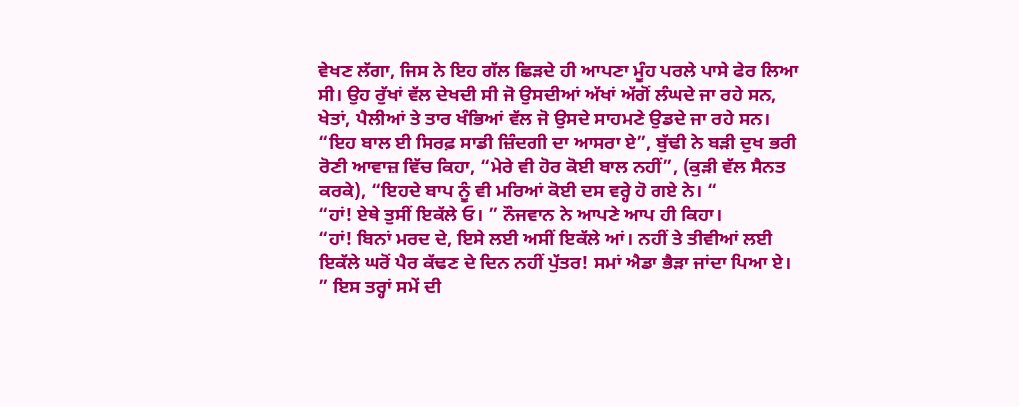ਵੇਖਣ ਲੱਗਾ, ਜਿਸ ਨੇ ਇਹ ਗੱਲ ਛਿੜਦੇ ਹੀ ਆਪਣਾ ਮੂੰਹ ਪਰਲੇ ਪਾਸੇ ਫੇਰ ਲਿਆ ਸੀ। ਉਹ ਰੁੱਖਾਂ ਵੱਲ ਦੇਖਦੀ ਸੀ ਜੋ ਉਸਦੀਆਂ ਅੱਖਾਂ ਅੱਗੋਂ ਲੰਘਦੇ ਜਾ ਰਹੇ ਸਨ, ਖੇਤਾਂ, ਪੈਲੀਆਂ ਤੇ ਤਾਰ ਖੰਭਿਆਂ ਵੱਲ ਜੋ ਉਸਦੇ ਸਾਹਮਣੇ ਉਡਦੇ ਜਾ ਰਹੇ ਸਨ।
“ਇਹ ਬਾਲ ਈ ਸਿਰਫ਼ ਸਾਡੀ ਜ਼ਿੰਦਗੀ ਦਾ ਆਸਰਾ ਏ”, ਬੁੱਢੀ ਨੇ ਬੜੀ ਦੁਖ ਭਰੀ ਰੋਣੀ ਆਵਾਜ਼ ਵਿੱਚ ਕਿਹਾ, “ਮੇਰੇ ਵੀ ਹੋਰ ਕੋਈ ਬਾਲ ਨਹੀਂ”, (ਕੁੜੀ ਵੱਲ ਸੈਨਤ ਕਰਕੇ), “ਇਹਦੇ ਬਾਪ ਨੂੰ ਵੀ ਮਰਿਆਂ ਕੋਈ ਦਸ ਵਰ੍ਹੇ ਹੋ ਗਏ ਨੇ। “
“ਹਾਂ! ਏਥੇ ਤੁਸੀਂ ਇਕੱਲੇ ਓ। ” ਨੌਜਵਾਨ ਨੇ ਆਪਣੇ ਆਪ ਹੀ ਕਿਹਾ।
“ਹਾਂ! ਬਿਨਾਂ ਮਰਦ ਦੇ, ਇਸੇ ਲਈ ਅਸੀਂ ਇਕੱਲੇ ਆਂ। ਨਹੀਂ ਤੇ ਤੀਵੀਆਂ ਲਈ ਇਕੱਲੇ ਘਰੋਂ ਪੈਰ ਕੱਢਣ ਦੇ ਦਿਨ ਨਹੀਂ ਪੁੱਤਰ! ਸਮਾਂ ਐਡਾ ਭੈੜਾ ਜਾਂਦਾ ਪਿਆ ਏ। ” ਇਸ ਤਰ੍ਹਾਂ ਸਮੇਂ ਦੀ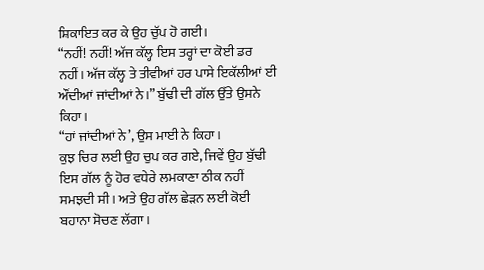ਸ਼ਿਕਾਇਤ ਕਰ ਕੇ ਉਹ ਚੁੱਪ ਹੋ ਗਈ।
“ਨਹੀਂ! ਨਹੀਂ! ਅੱਜ ਕੱਲ੍ਹ ਇਸ ਤਰ੍ਹਾਂ ਦਾ ਕੋਈ ਡਰ ਨਹੀਂ। ਅੱਜ ਕੱਲ੍ਹ ਤੇ ਤੀਵੀਆਂ ਹਰ ਪਾਸੇ ਇਕੱਲੀਆਂ ਈ ਔਂਦੀਆਂ ਜਾਂਦੀਆਂ ਨੇ।” ਬੁੱਢੀ ਦੀ ਗੱਲ ਉੱਤੇ ਉਸਨੇ ਕਿਹਾ।
“ਹਾਂ ਜਾਂਦੀਆਂ ਨੇ’, ਉਸ ਮਾਈ ਨੇ ਕਿਹਾ।
ਕੁਝ ਚਿਰ ਲਈ ਉਹ ਚੁਪ ਕਰ ਗਏ, ਜਿਵੇਂ ਉਹ ਬੁੱਢੀ ਇਸ ਗੱਲ ਨੂੰ ਹੋਰ ਵਧੇਰੇ ਲਮਕਾਣਾ ਠੀਕ ਨਹੀਂ ਸਮਝਦੀ ਸੀ। ਅਤੇ ਉਹ ਗੱਲ ਛੇੜਨ ਲਈ ਕੋਈ ਬਹਾਨਾ ਸੋਚਣ ਲੱਗਾ।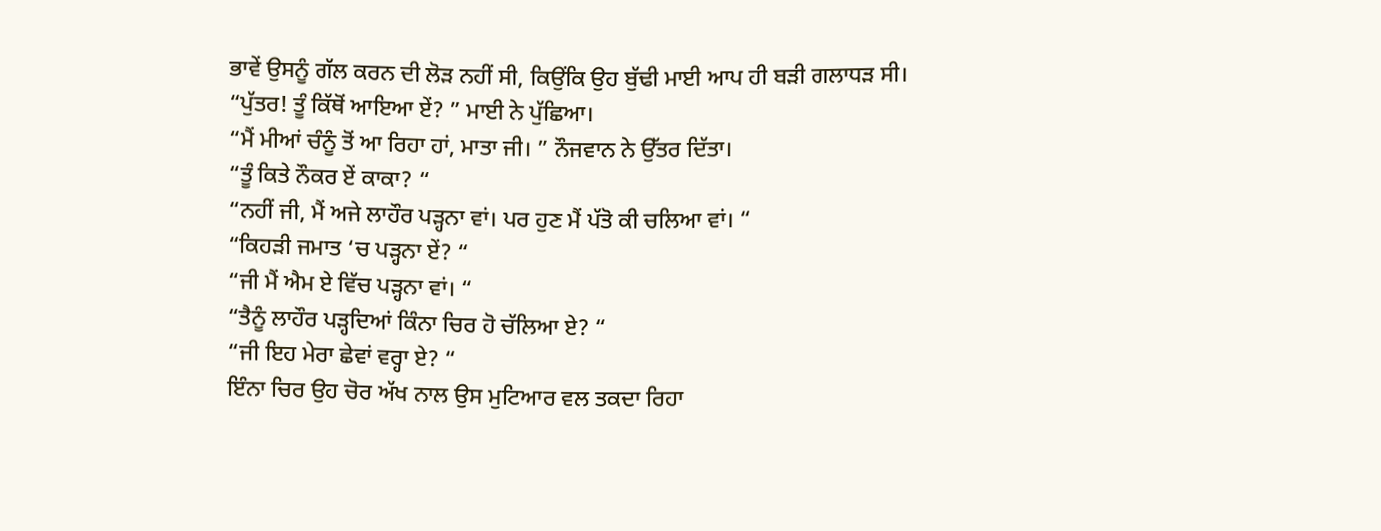ਭਾਵੇਂ ਉਸਨੂੰ ਗੱਲ ਕਰਨ ਦੀ ਲੋੜ ਨਹੀਂ ਸੀ, ਕਿਉਂਕਿ ਉਹ ਬੁੱਢੀ ਮਾਈ ਆਪ ਹੀ ਬੜੀ ਗਲਾਧੜ ਸੀ।
“ਪੁੱਤਰ! ਤੂੰ ਕਿੱਥੋਂ ਆਇਆ ਏਂ? ” ਮਾਈ ਨੇ ਪੁੱਛਿਆ।
“ਮੈਂ ਮੀਆਂ ਚੰਨੂੰ ਤੋਂ ਆ ਰਿਹਾ ਹਾਂ, ਮਾਤਾ ਜੀ। ” ਨੌਜਵਾਨ ਨੇ ਉੱਤਰ ਦਿੱਤਾ।
“ਤੂੰ ਕਿਤੇ ਨੌਕਰ ਏਂ ਕਾਕਾ? “
“ਨਹੀਂ ਜੀ, ਮੈਂ ਅਜੇ ਲਾਹੌਰ ਪੜ੍ਹਨਾ ਵਾਂ। ਪਰ ਹੁਣ ਮੈਂ ਪੱਤੋ ਕੀ ਚਲਿਆ ਵਾਂ। “
“ਕਿਹੜੀ ਜਮਾਤ ‘ਚ ਪੜ੍ਹਨਾ ਏਂ? “
“ਜੀ ਮੈਂ ਐਮ ਏ ਵਿੱਚ ਪੜ੍ਹਨਾ ਵਾਂ। “
“ਤੈਨੂੰ ਲਾਹੌਰ ਪੜ੍ਹਦਿਆਂ ਕਿੰਨਾ ਚਿਰ ਹੋ ਚੱਲਿਆ ਏ? “
“ਜੀ ਇਹ ਮੇਰਾ ਛੇਵਾਂ ਵਰ੍ਹਾ ਏ? “
ਇੰਨਾ ਚਿਰ ਉਹ ਚੋਰ ਅੱਖ ਨਾਲ ਉਸ ਮੁਟਿਆਰ ਵਲ ਤਕਦਾ ਰਿਹਾ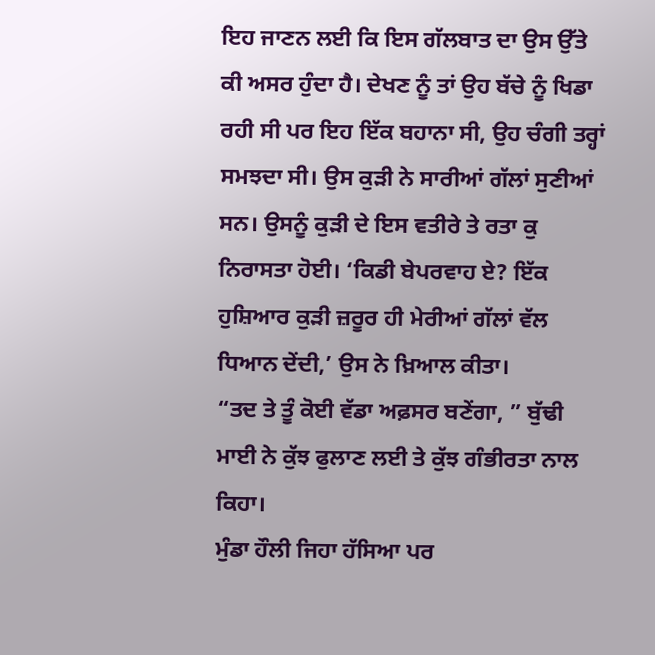ਇਹ ਜਾਣਨ ਲਈ ਕਿ ਇਸ ਗੱਲਬਾਤ ਦਾ ਉਸ ਉੱਤੇ ਕੀ ਅਸਰ ਹੁੰਦਾ ਹੈ। ਦੇਖਣ ਨੂੰ ਤਾਂ ਉਹ ਬੱਚੇ ਨੂੰ ਖਿਡਾ ਰਹੀ ਸੀ ਪਰ ਇਹ ਇੱਕ ਬਹਾਨਾ ਸੀ, ਉਹ ਚੰਗੀ ਤਰ੍ਹਾਂ ਸਮਝਦਾ ਸੀ। ਉਸ ਕੁੜੀ ਨੇ ਸਾਰੀਆਂ ਗੱਲਾਂ ਸੁਣੀਆਂ ਸਨ। ਉਸਨੂੰ ਕੁੜੀ ਦੇ ਇਸ ਵਤੀਰੇ ਤੇ ਰਤਾ ਕੁ ਨਿਰਾਸਤਾ ਹੋਈ। ‘ਕਿਡੀ ਬੇਪਰਵਾਹ ਏ? ਇੱਕ ਹੁਸ਼ਿਆਰ ਕੁੜੀ ਜ਼ਰੂਰ ਹੀ ਮੇਰੀਆਂ ਗੱਲਾਂ ਵੱਲ ਧਿਆਨ ਦੇਂਦੀ,’ ਉਸ ਨੇ ਖ਼ਿਆਲ ਕੀਤਾ।
“ਤਦ ਤੇ ਤੂੰ ਕੋਈ ਵੱਡਾ ਅਫ਼ਸਰ ਬਣੇਂਗਾ, ” ਬੁੱਢੀ ਮਾਈ ਨੇ ਕੁੱਝ ਫੁਲਾਣ ਲਈ ਤੇ ਕੁੱਝ ਗੰਭੀਰਤਾ ਨਾਲ ਕਿਹਾ।
ਮੁੰਡਾ ਹੌਲੀ ਜਿਹਾ ਹੱਸਿਆ ਪਰ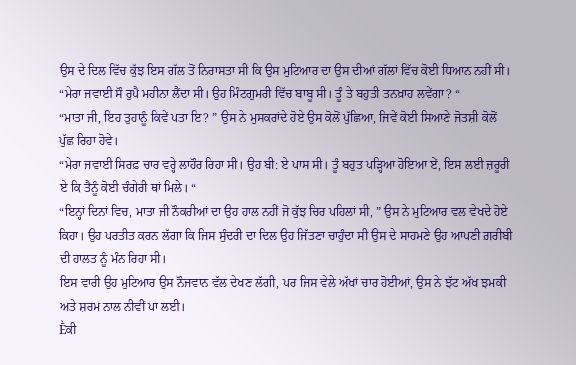ਉਸ ਦੇ ਦਿਲ ਵਿੱਚ ਕੁੱਝ ਇਸ ਗੱਲ ਤੋਂ ਨਿਰਾਸਤਾ ਸੀ ਕਿ ਉਸ ਮੁਟਿਆਰ ਦਾ ਉਸ ਦੀਆਂ ਗੱਲਾਂ ਵਿੱਚ ਕੋਈ ਧਿਆਨ ਨਹੀਂ ਸੀ।
“ਮੇਰਾ ਜਵਾਈ ਸੌ ਰੁਪੈ ਮਹੀਨਾ ਲੈਂਦਾ ਸੀ। ਉਹ ਮਿੰਟਗੁਮਰੀ ਵਿੱਚ ਬਾਬੂ ਸੀ। ਤੂੰ ਤੇ ਬਹੁਤੀ ਤਨਖ਼ਾਹ ਲਵੇਂਗਾ? “
“ਮਾਤਾ ਜੀ, ਇਹ ਤੁਹਾਨੂੰ ਕਿਵੇਂ ਪਤਾ ਇ? ” ਉਸ ਨੇ ਮੁਸਕਰਾਂਦੇ ਹੋਏ ਉਸ ਕੋਲੋਂ ਪੁੱਛਿਆ, ਜਿਵੇਂ ਕੋਈ ਸਿਆਣੇ ਜੋਤਸ਼ੀ ਕੋਲੋਂ ਪੁੱਛ ਰਿਹਾ ਹੋਵੇ।
“ਮੇਰਾ ਜਵਾਈ ਸਿਰਫ਼ ਚਾਰ ਵਰ੍ਹੇ ਲਾਹੌਰ ਰਿਹਾ ਸੀ। ਉਹ ਬੀ: ਏ ਪਾਸ ਸੀ। ਤੂੰ ਬਹੁਤ ਪੜ੍ਹਿਆ ਹੋਇਆ ਏਂ, ਇਸ ਲਈ ਜ਼ਰੂਰੀ ਏ ਕਿ ਤੈਨੂੰ ਕੋਈ ਚੰਗੇਰੀ ਥਾਂ ਮਿਲੇ। “
“ਇਨ੍ਹਾਂ ਦਿਨਾਂ ਵਿਚ, ਮਾਤਾ ਜੀ ਨੌਕਰੀਆਂ ਦਾ ਉਹ ਹਾਲ ਨਹੀਂ ਜੋ ਕੁੱਝ ਚਿਰ ਪਹਿਲਾਂ ਸੀ, ” ਉਸ ਨੇ ਮੁਟਿਆਰ ਵਲ ਵੇਖਦੇ ਹੋਏ ਕਿਹਾ। ਉਹ ਪਰਤੀਤ ਕਰਨ ਲੱਗਾ ਕਿ ਜਿਸ ਸੁੰਦਰੀ ਦਾ ਦਿਲ ਉਹ ਜਿੱਤਣਾ ਚਾਹੁੰਦਾ ਸੀ ਉਸ ਦੇ ਸਾਹਮਣੇ ਉਹ ਆਪਣੀ ਗ਼ਰੀਬੀ ਦੀ ਹਾਲਤ ਨੂੰ ਮੰਨ ਰਿਹਾ ਸੀ।
ਇਸ ਵਾਰੀ ਉਹ ਮੁਟਿਆਰ ਉਸ ਨੌਜਵਾਨ ਵੱਲ ਦੇਖਣ ਲੱਗੀ, ਪਰ ਜਿਸ ਵੇਲੇ ਅੱਖਾਂ ਚਾਰ ਹੋਈਆਂ, ਉਸ ਨੇ ਝੱਟ ਅੱਖ ਝਮਕੀ ਅਤੇ ਸ਼ਰਮ ਨਾਲ ਨੀਵੀਂ ਪਾ ਲਈ।
Ḕਕੀ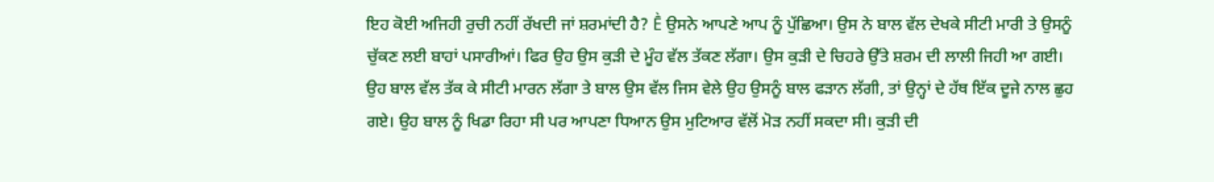ਇਹ ਕੋਈ ਅਜਿਹੀ ਰੁਚੀ ਨਹੀਂ ਰੱਖਦੀ ਜਾਂ ਸ਼ਰਮਾਂਦੀ ਹੈ? Ḕ ਉਸਨੇ ਆਪਣੇ ਆਪ ਨੂੰ ਪੁੱਛਿਆ। ਉਸ ਨੇ ਬਾਲ ਵੱਲ ਦੇਖਕੇ ਸੀਟੀ ਮਾਰੀ ਤੇ ਉਸਨੂੰ ਚੁੱਕਣ ਲਈ ਬਾਹਾਂ ਪਸਾਰੀਆਂ। ਫਿਰ ਉਹ ਉਸ ਕੁੜੀ ਦੇ ਮੂੰਹ ਵੱਲ ਤੱਕਣ ਲੱਗਾ। ਉਸ ਕੁੜੀ ਦੇ ਚਿਹਰੇ ਉੱਤੇ ਸ਼ਰਮ ਦੀ ਲਾਲੀ ਜਿਹੀ ਆ ਗਈ। ਉਹ ਬਾਲ ਵੱਲ ਤੱਕ ਕੇ ਸੀਟੀ ਮਾਰਨ ਲੱਗਾ ਤੇ ਬਾਲ ਉਸ ਵੱਲ ਜਿਸ ਵੇਲੇ ਉਹ ਉਸਨੂੰ ਬਾਲ ਫੜਾਨ ਲੱਗੀ, ਤਾਂ ਉਨ੍ਹਾਂ ਦੇ ਹੱਥ ਇੱਕ ਦੂਜੇ ਨਾਲ ਛੁਹ ਗਏ। ਉਹ ਬਾਲ ਨੂੰ ਖਿਡਾ ਰਿਹਾ ਸੀ ਪਰ ਆਪਣਾ ਧਿਆਨ ਉਸ ਮੁਟਿਆਰ ਵੱਲੋਂ ਮੋੜ ਨਹੀਂ ਸਕਦਾ ਸੀ। ਕੁੜੀ ਦੀ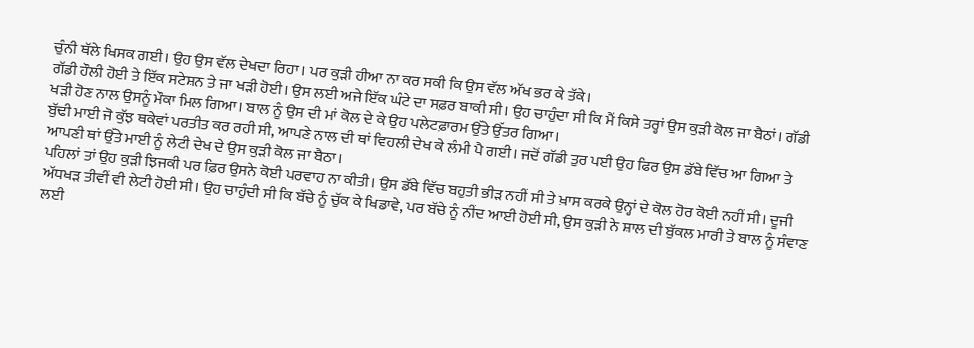ਚੁੰਨੀ ਥੱਲੇ ਖਿਸਕ ਗਈ। ਉਹ ਉਸ ਵੱਲ ਦੇਖਦਾ ਰਿਹਾ। ਪਰ ਕੁੜੀ ਹੀਆ ਨਾ ਕਰ ਸਕੀ ਕਿ ਉਸ ਵੱਲ ਅੱਖ ਭਰ ਕੇ ਤੱਕੇ।
ਗੱਡੀ ਹੌਲੀ ਹੋਈ ਤੇ ਇੱਕ ਸਟੇਸ਼ਨ ਤੇ ਜਾ ਖੜੀ ਹੋਈ। ਉਸ ਲਈ ਅਜੇ ਇੱਕ ਘੰਟੇ ਦਾ ਸਫ਼ਰ ਬਾਕੀ ਸੀ। ਉਹ ਚਾਹੁੰਦਾ ਸੀ ਕਿ ਮੈਂ ਕਿਸੇ ਤਰ੍ਹਾਂ ਉਸ ਕੁੜੀ ਕੋਲ ਜਾ ਬੈਠਾਂ। ਗੱਡੀ ਖੜੀ ਹੋਣ ਨਾਲ ਉਸਨੂੰ ਮੌਕਾ ਮਿਲ ਗਿਆ। ਬਾਲ ਨੂੰ ਉਸ ਦੀ ਮਾਂ ਕੋਲ ਦੇ ਕੇ ਉਹ ਪਲੇਟਫ਼ਾਰਮ ਉੱਤੇ ਉੱਤਰ ਗਿਆ।
ਬੁੱਢੀ ਮਾਈ ਜੋ ਕੁੱਝ ਥਕੇਵਾਂ ਪਰਤੀਤ ਕਰ ਰਹੀ ਸੀ, ਆਪਣੇ ਨਾਲ ਦੀ ਥਾਂ ਵਿਹਲੀ ਦੇਖ ਕੇ ਲੰਮੀ ਪੈ ਗਈ। ਜਦੋਂ ਗੱਡੀ ਤੁਰ ਪਈ ਉਹ ਫਿਰ ਉਸ ਡੱਬੇ ਵਿੱਚ ਆ ਗਿਆ ਤੇ ਆਪਣੀ ਥਾਂ ਉੱਤੇ ਮਾਈ ਨੂੰ ਲੇਟੀ ਦੇਖ ਦੇ ਉਸ ਕੁੜੀ ਕੋਲ ਜਾ ਬੈਠਾ।
ਪਹਿਲਾਂ ਤਾਂ ਉਹ ਕੁੜੀ ਝਿਜਕੀ ਪਰ ਫ਼ਿਰ ਉਸਨੇ ਕੋਈ ਪਰਵਾਹ ਨਾ ਕੀਤੀ। ਉਸ ਡੱਬੇ ਵਿੱਚ ਬਹੁਤੀ ਭੀੜ ਨਹੀਂ ਸੀ ਤੇ ਖ਼ਾਸ ਕਰਕੇ ਉਨ੍ਹਾਂ ਦੇ ਕੋਲ ਹੋਰ ਕੋਈ ਨਹੀਂ ਸੀ। ਦੂਜੀ ਅੱਧਖੜ ਤੀਵੀਂ ਵੀ ਲੇਟੀ ਹੋਈ ਸੀ। ਉਹ ਚਾਹੁੰਦੀ ਸੀ ਕਿ ਬੱਚੇ ਨੂੰ ਚੁੱਕ ਕੇ ਖਿਡਾਵੇ, ਪਰ ਬੱਚੇ ਨੂੰ ਨੀਂਦ ਆਈ ਹੋਈ ਸੀ, ਉਸ ਕੁੜੀ ਨੇ ਸ਼ਾਲ ਦੀ ਬੁੱਕਲ ਮਾਰੀ ਤੇ ਬਾਲ ਨੂੰ ਸੰਵਾਣ ਲਈ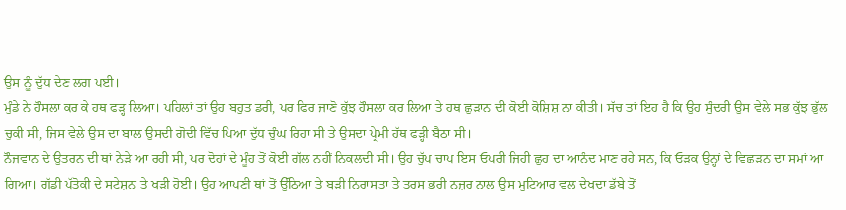ਉਸ ਨੂੰ ਦੁੱਧ ਦੇਣ ਲਗ ਪਈ।
ਮੁੰਡੇ ਨੇ ਹੌਸਲਾ ਕਰ ਕੇ ਹਥ ਫੜ੍ਹ ਲਿਆ। ਪਹਿਲਾਂ ਤਾਂ ਉਹ ਬਹੁਤ ਡਰੀ, ਪਰ ਫਿਰ ਜਾਣੋ ਕੁੱਝ ਹੌਸਲਾ ਕਰ ਲਿਆ ਤੇ ਹਥ ਛੁੜਾਨ ਦੀ ਕੋਈ ਕੋਸ਼ਿਸ਼ ਨਾ ਕੀਤੀ। ਸੱਚ ਤਾਂ ਇਹ ਹੈ ਕਿ ਉਹ ਸੁੰਦਰੀ ਉਸ ਵੇਲੇ ਸਭ ਕੁੱਝ ਭੁੱਲ ਚੁਕੀ ਸੀ, ਜਿਸ ਵੇਲੇ ਉਸ ਦਾ ਬਾਲ ਉਸਦੀ ਗੋਦੀ ਵਿੱਚ ਪਿਆ ਦੁੱਧ ਚੁੰਘ ਰਿਹਾ ਸੀ ਤੇ ਉਸਦਾ ਪ੍ਰੇਮੀ ਹੱਥ ਫੜ੍ਹੀ ਬੈਠਾ ਸੀ।
ਨੌਜਵਾਨ ਦੇ ਉਤਰਨ ਦੀ ਥਾਂ ਨੇੜੇ ਆ ਰਹੀ ਸੀ, ਪਰ ਦੋਹਾਂ ਦੇ ਮੂੰਹ ਤੋਂ ਕੋਈ ਗੱਲ ਨਹੀਂ ਨਿਕਲਦੀ ਸੀ। ਉਹ ਚੁੱਪ ਚਾਪ ਇਸ ਓਪਰੀ ਜਿਹੀ ਛੁਹ ਦਾ ਆਨੰਦ ਮਾਣ ਰਹੇ ਸਨ, ਕਿ ਓੜਕ ਉਨ੍ਹਾਂ ਦੇ ਵਿਛੜਨ ਦਾ ਸਮਾਂ ਆ ਗਿਆ। ਗੱਡੀ ਪੱਤੋਕੀ ਦੇ ਸਟੇਸ਼ਨ ਤੇ ਖੜੀ ਹੋਈ। ਉਹ ਆਪਣੀ ਥਾਂ ਤੋਂ ਉੱਠਿਆ ਤੇ ਬੜੀ ਨਿਰਾਸਤਾ ਤੇ ਤਰਸ ਭਰੀ ਨਜ਼ਰ ਨਾਲ ਉਸ ਮੁਟਿਆਰ ਵਲ ਦੇਖਦਾ ਡੱਬੇ ਤੋਂ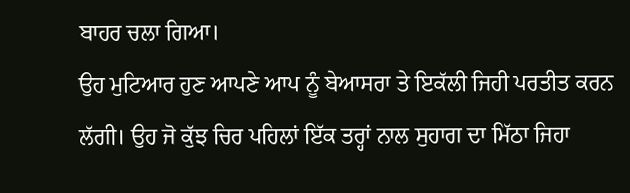ਬਾਹਰ ਚਲਾ ਗਿਆ।
ਉਹ ਮੁਟਿਆਰ ਹੁਣ ਆਪਣੇ ਆਪ ਨੂੰ ਬੇਆਸਰਾ ਤੇ ਇਕੱਲੀ ਜਿਹੀ ਪਰਤੀਤ ਕਰਨ ਲੱਗੀ। ਉਹ ਜੋ ਕੁੱਝ ਚਿਰ ਪਹਿਲਾਂ ਇੱਕ ਤਰ੍ਹਾਂ ਨਾਲ ਸੁਹਾਗ ਦਾ ਮਿੱਠਾ ਜਿਹਾ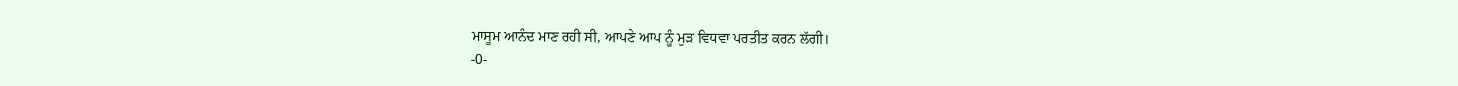ਮਾਸੂਮ ਆਨੰਦ ਮਾਣ ਰਹੀ ਸੀ, ਆਪਣੇ ਆਪ ਨੂੰ ਮੁੜ ਵਿਧਵਾ ਪਰਤੀਤ ਕਰਨ ਲੱਗੀ।
-0-